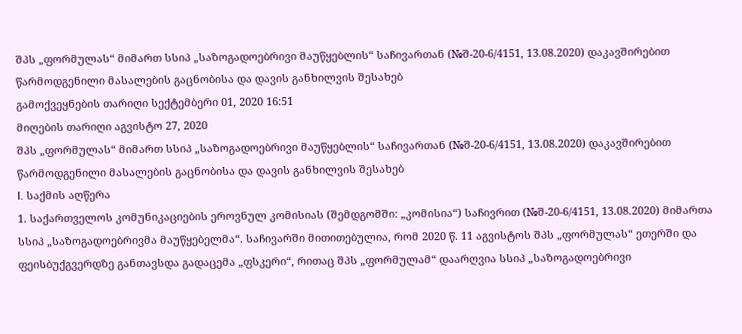შპს „ფორმულას“ მიმართ სსიპ „საზოგადოებრივი მაუწყებლის“ საჩივართან (№შ-20-6/4151, 13.08.2020) დაკავშირებით წარმოდგენილი მასალების გაცნობისა და დავის განხილვის შესახებ
გამოქვეყნების თარიღი სექტემბერი 01, 2020 16:51
მიღების თარიღი აგვისტო 27, 2020
შპს „ფორმულას“ მიმართ სსიპ „საზოგადოებრივი მაუწყებლის“ საჩივართან (№შ-20-6/4151, 13.08.2020) დაკავშირებით წარმოდგენილი მასალების გაცნობისა და დავის განხილვის შესახებ
I. საქმის აღწერა
1. საქართველოს კომუნიკაციების ეროვნულ კომისიას (შემდგომში: „კომისია“) საჩივრით (№შ-20-6/4151, 13.08.2020) მიმართა სსიპ „საზოგადოებრივმა მაუწყებელმა“. საჩივარში მითითებულია, რომ 2020 წ. 11 აგვისტოს შპს „ფორმულას“ ეთერში და ფეისბუქგვერდზე განთავსდა გადაცემა „ფსკერი“, რითაც შპს „ფორმულამ“ დაარღვია სსიპ „საზოგადოებრივი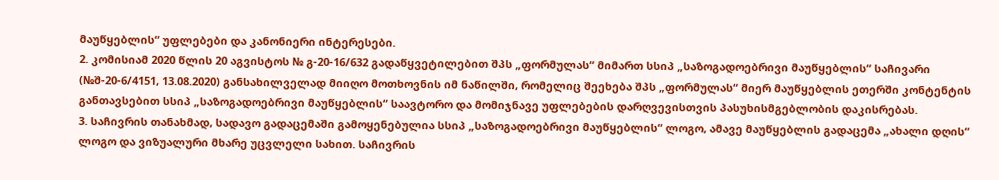მაუწყებლის“ უფლებები და კანონიერი ინტერესები.
2. კომისიამ 2020 წლის 20 აგვისტოს № გ-20-16/632 გადაწყვეტილებით შპს „ფორმულას“ მიმართ სსიპ „საზოგადოებრივი მაუწყებლის“ საჩივარი (№შ-20-6/4151, 13.08.2020) განსახილველად მიიღო მოთხოვნის იმ ნაწილში, რომელიც შეეხება შპს „ფორმულას“ მიერ მაუწყებლის ეთერში კონტენტის განთავსებით სსიპ „საზოგადოებრივი მაუწყებლის“ საავტორო და მომიჯნავე უფლებების დარღვევისთვის პასუხისმგებლობის დაკისრებას.
3. საჩივრის თანახმად, სადავო გადაცემაში გამოყენებულია სსიპ „საზოგადოებრივი მაუწყებლის“ ლოგო, ამავე მაუწყებლის გადაცემა „ახალი დღის“ ლოგო და ვიზუალური მხარე უცვლელი სახით. საჩივრის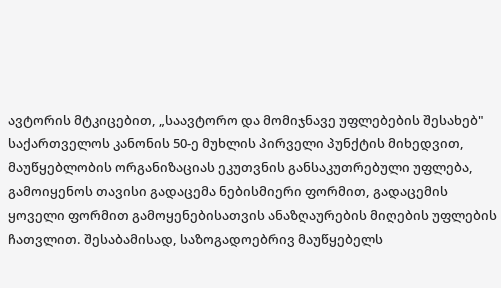ავტორის მტკიცებით, „საავტორო და მომიჯნავე უფლებების შესახებ" საქართველოს კანონის 50-ე მუხლის პირველი პუნქტის მიხედვით, მაუწყებლობის ორგანიზაციას ეკუთვნის განსაკუთრებული უფლება, გამოიყენოს თავისი გადაცემა ნებისმიერი ფორმით, გადაცემის ყოველი ფორმით გამოყენებისათვის ანაზღაურების მიღების უფლების ჩათვლით. შესაბამისად, საზოგადოებრივ მაუწყებელს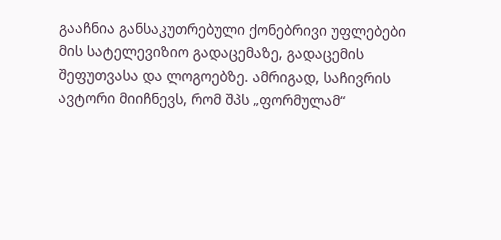გააჩნია განსაკუთრებული ქონებრივი უფლებები მის სატელევიზიო გადაცემაზე, გადაცემის შეფუთვასა და ლოგოებზე. ამრიგად, საჩივრის ავტორი მიიჩნევს, რომ შპს „ფორმულამ“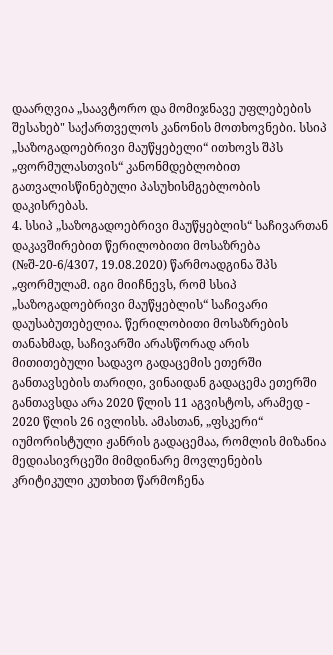დაარღვია „საავტორო და მომიჯნავე უფლებების შესახებ" საქართველოს კანონის მოთხოვნები. სსიპ „საზოგადოებრივი მაუწყებელი“ ითხოვს შპს „ფორმულასთვის“ კანონმდებლობით გათვალისწინებული პასუხისმგებლობის დაკისრებას.
4. სსიპ „საზოგადოებრივი მაუწყებლის“ საჩივართან დაკავშირებით წერილობითი მოსაზრება (№შ-20-6/4307, 19.08.2020) წარმოადგინა შპს „ფორმულამ. იგი მიიჩნევს, რომ სსიპ „საზოგადოებრივი მაუწყებლის“ საჩივარი დაუსაბუთებელია. წერილობითი მოსაზრების თანახმად, საჩივარში არასწორად არის მითითებული სადავო გადაცემის ეთერში განთავსების თარიღი, ვინაიდან გადაცემა ეთერში განთავსდა არა 2020 წლის 11 აგვისტოს, არამედ - 2020 წლის 26 ივლისს. ამასთან, „ფსკერი“ იუმორისტული ჟანრის გადაცემაა, რომლის მიზანია მედიასივრცეში მიმდინარე მოვლენების კრიტიკული კუთხით წარმოჩენა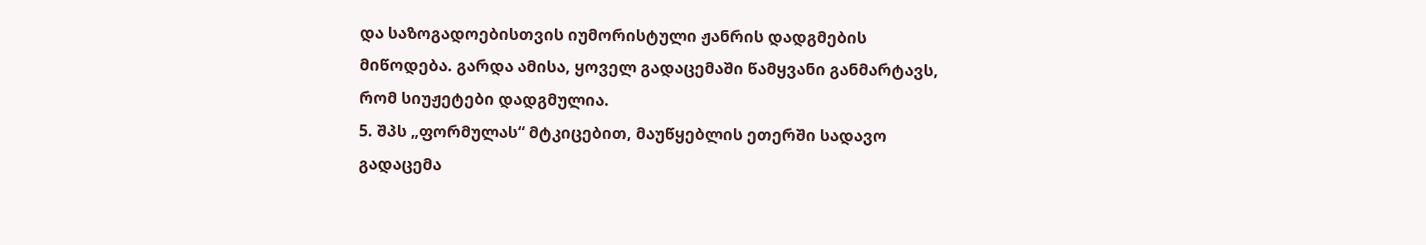და საზოგადოებისთვის იუმორისტული ჟანრის დადგმების მიწოდება. გარდა ამისა, ყოველ გადაცემაში წამყვანი განმარტავს, რომ სიუჟეტები დადგმულია.
5. შპს „ფორმულას“ მტკიცებით, მაუწყებლის ეთერში სადავო გადაცემა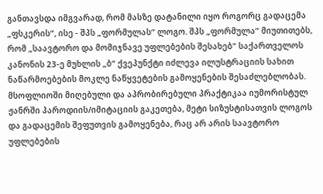განთავსდა იმგვარად, რომ მასზე დატანილი იყო როგორც გადაცემა „ფსკერის“, ისე - შპს „ფორმულას“ ლოგო. შპს „ფორმულა“ მიუთითებს, რომ „საავტორო და მომიჯნავე უფლებების შესახებ" საქართველოს კანონის 23-ე მუხლის „ბ“ ქვეპუნქტი იძლევა ილუსტრაციის სახით ნაწარმოებების მოკლე ნაწყვეტების გამოყენების შესაძლებლობას. მსოფლიოში მიღებული და აპრობირებული პრაქტიკაა იუმორისტულ ჟანრში პაროდიის/იმიტაციის გაკეთება, მეტი სიზუსტისათვის ლოგოს და გადაცემის შეფუთვის გამოყენება, რაც არ არის საავტორო უფლებების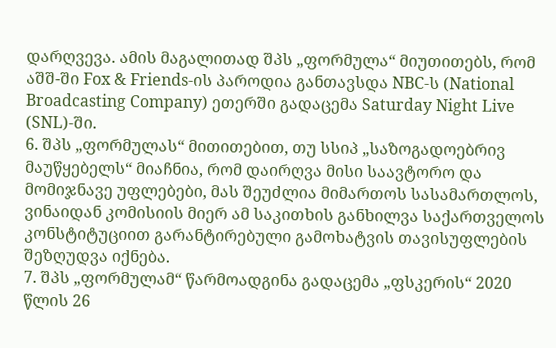დარღვევა. ამის მაგალითად შპს „ფორმულა“ მიუთითებს, რომ აშშ-ში Fox & Friends-ის პაროდია განთავსდა NBC-ს (National Broadcasting Company) ეთერში გადაცემა Saturday Night Live (SNL)-ში.
6. შპს „ფორმულას“ მითითებით, თუ სსიპ „საზოგადოებრივ მაუწყებელს“ მიაჩნია, რომ დაირღვა მისი საავტორო და მომიჯნავე უფლებები, მას შეუძლია მიმართოს სასამართლოს, ვინაიდან კომისიის მიერ ამ საკითხის განხილვა საქართველოს კონსტიტუციით გარანტირებული გამოხატვის თავისუფლების შეზღუდვა იქნება.
7. შპს „ფორმულამ“ წარმოადგინა გადაცემა „ფსკერის“ 2020 წლის 26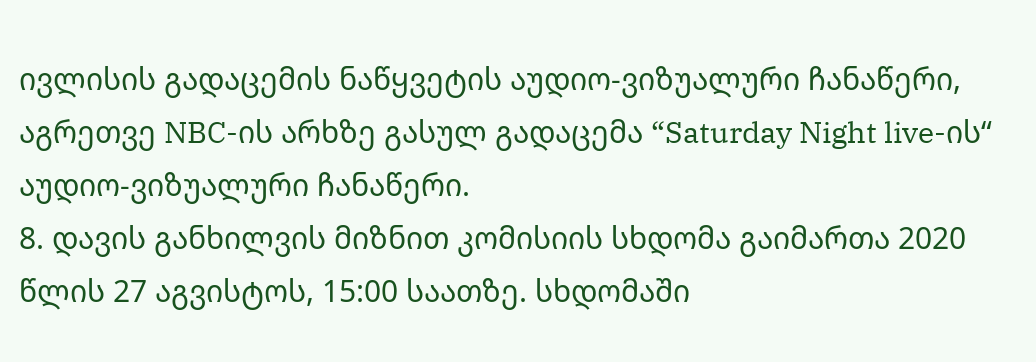ივლისის გადაცემის ნაწყვეტის აუდიო-ვიზუალური ჩანაწერი, აგრეთვე NBC-ის არხზე გასულ გადაცემა “Saturday Night live-ის“ აუდიო-ვიზუალური ჩანაწერი.
8. დავის განხილვის მიზნით კომისიის სხდომა გაიმართა 2020 წლის 27 აგვისტოს, 15:00 საათზე. სხდომაში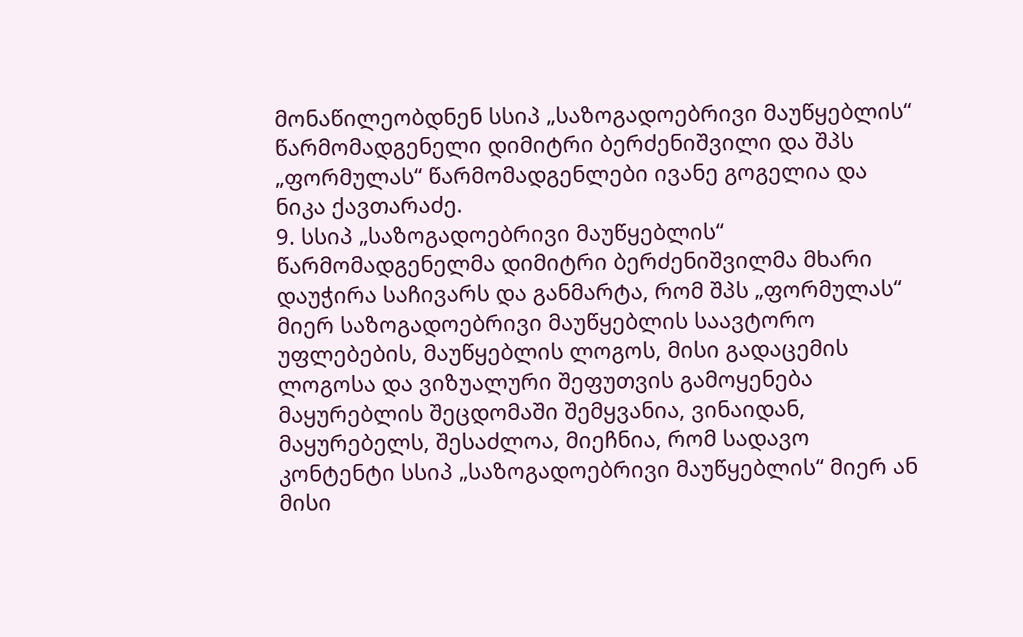მონაწილეობდნენ სსიპ „საზოგადოებრივი მაუწყებლის“ წარმომადგენელი დიმიტრი ბერძენიშვილი და შპს „ფორმულას“ წარმომადგენლები ივანე გოგელია და ნიკა ქავთარაძე.
9. სსიპ „საზოგადოებრივი მაუწყებლის“ წარმომადგენელმა დიმიტრი ბერძენიშვილმა მხარი დაუჭირა საჩივარს და განმარტა, რომ შპს „ფორმულას“ მიერ საზოგადოებრივი მაუწყებლის საავტორო უფლებების, მაუწყებლის ლოგოს, მისი გადაცემის ლოგოსა და ვიზუალური შეფუთვის გამოყენება მაყურებლის შეცდომაში შემყვანია, ვინაიდან, მაყურებელს, შესაძლოა, მიეჩნია, რომ სადავო კონტენტი სსიპ „საზოგადოებრივი მაუწყებლის“ მიერ ან მისი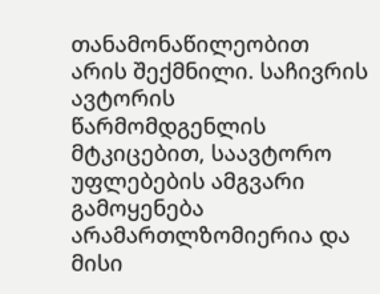თანამონაწილეობით არის შექმნილი. საჩივრის ავტორის წარმომდგენლის მტკიცებით, საავტორო უფლებების ამგვარი გამოყენება არამართლზომიერია და მისი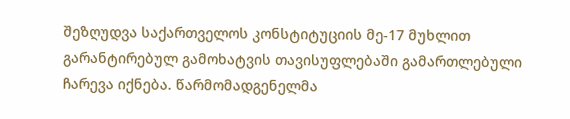შეზღუდვა საქართველოს კონსტიტუციის მე-17 მუხლით გარანტირებულ გამოხატვის თავისუფლებაში გამართლებული ჩარევა იქნება. წარმომადგენელმა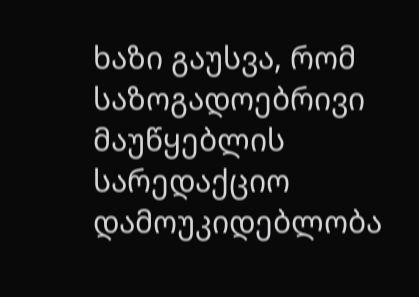ხაზი გაუსვა, რომ საზოგადოებრივი მაუწყებლის სარედაქციო დამოუკიდებლობა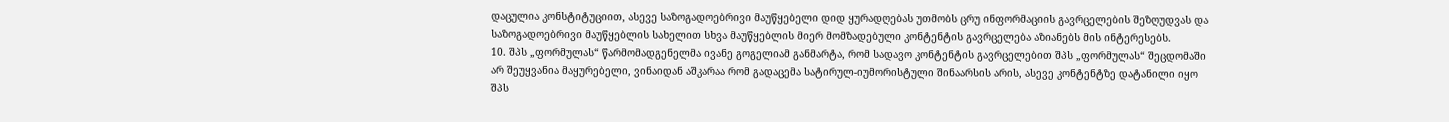დაცულია კონსტიტუციით, ასევე საზოგადოებრივი მაუწყებელი დიდ ყურადღებას უთმობს ცრუ ინფორმაციის გავრცელების შეზღუდვას და საზოგადოებრივი მაუწყებლის სახელით სხვა მაუწყებლის მიერ მომზადებული კონტენტის გავრცელება აზიანებს მის ინტერესებს.
10. შპს „ფორმულას“ წარმომადგენელმა ივანე გოგელიამ განმარტა, რომ სადავო კონტენტის გავრცელებით შპს „ფორმულას“ შეცდომაში არ შეუყვანია მაყურებელი, ვინაიდან აშკარაა რომ გადაცემა სატირულ-იუმორისტული შინაარსის არის, ასევე კონტენტზე დატანილი იყო შპს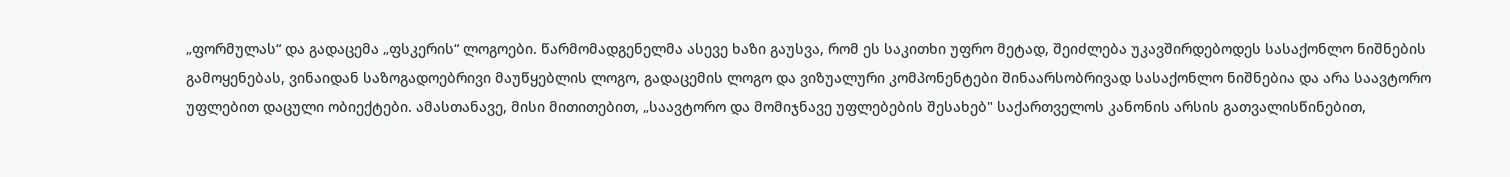„ფორმულას“ და გადაცემა „ფსკერის“ ლოგოები. წარმომადგენელმა ასევე ხაზი გაუსვა, რომ ეს საკითხი უფრო მეტად, შეიძლება უკავშირდებოდეს სასაქონლო ნიშნების გამოყენებას, ვინაიდან საზოგადოებრივი მაუწყებლის ლოგო, გადაცემის ლოგო და ვიზუალური კომპონენტები შინაარსობრივად სასაქონლო ნიშნებია და არა საავტორო უფლებით დაცული ობიექტები. ამასთანავე, მისი მითითებით, „საავტორო და მომიჯნავე უფლებების შესახებ" საქართველოს კანონის არსის გათვალისწინებით,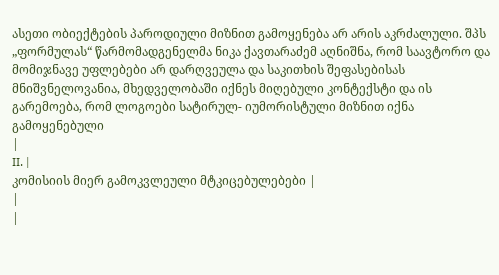ასეთი ობიექტების პაროდიული მიზნით გამოყენება არ არის აკრძალული. შპს „ფორმულას“ წარმომადგენელმა ნიკა ქავთარაძემ აღნიშნა, რომ საავტორო და მომიჯნავე უფლებები არ დარღვეულა და საკითხის შეფასებისას მნიშვნელოვანია, მხედველობაში იქნეს მიღებული კონტექსტი და ის გარემოება, რომ ლოგოები სატირულ- იუმორისტული მიზნით იქნა გამოყენებული
|
II. |
კომისიის მიერ გამოკვლეული მტკიცებულებები |
|
|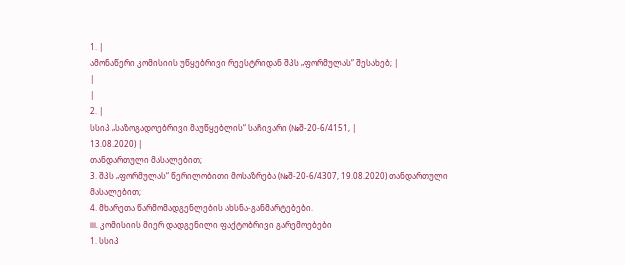1. |
ამონაწერი კომისიის უწყებრივი რეესტრიდან შპს „ფორმულას“ შესახებ; |
|
|
2. |
სსიპ „საზოგადოებრივი მაუწყებლის“ საჩივარი (№შ-20-6/4151, |
13.08.2020) |
თანდართული მასალებით;
3. შპს „ფორმულას“ წერილობითი მოსაზრება (№შ-20-6/4307, 19.08.2020) თანდართული მასალებით;
4. მხარეთა წარმომადგენლების ახსნა-განმარტებები.
III. კომისიის მიერ დადგენილი ფაქტობრივი გარემოებები
1. სსიპ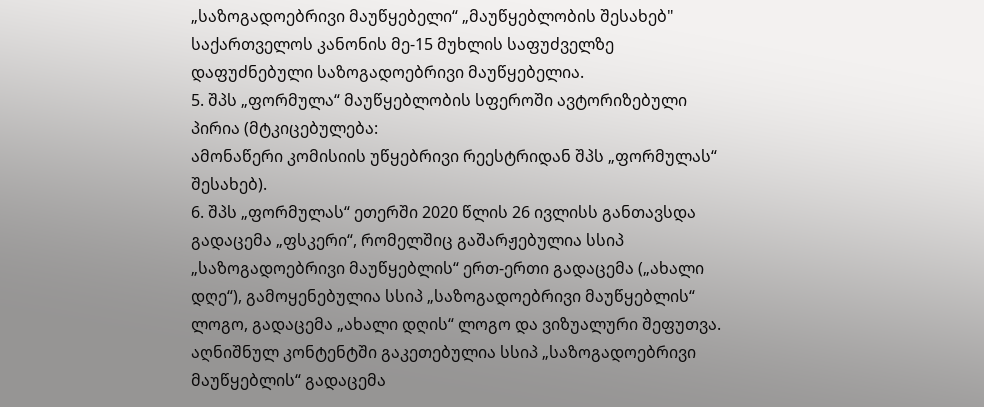„საზოგადოებრივი მაუწყებელი“ „მაუწყებლობის შესახებ" საქართველოს კანონის მე-15 მუხლის საფუძველზე დაფუძნებული საზოგადოებრივი მაუწყებელია.
5. შპს „ფორმულა“ მაუწყებლობის სფეროში ავტორიზებული პირია (მტკიცებულება:
ამონაწერი კომისიის უწყებრივი რეესტრიდან შპს „ფორმულას“ შესახებ).
6. შპს „ფორმულას“ ეთერში 2020 წლის 26 ივლისს განთავსდა გადაცემა „ფსკერი“, რომელშიც გაშარჟებულია სსიპ „საზოგადოებრივი მაუწყებლის“ ერთ-ერთი გადაცემა („ახალი დღე“), გამოყენებულია სსიპ „საზოგადოებრივი მაუწყებლის“ ლოგო, გადაცემა „ახალი დღის“ ლოგო და ვიზუალური შეფუთვა. აღნიშნულ კონტენტში გაკეთებულია სსიპ „საზოგადოებრივი მაუწყებლის“ გადაცემა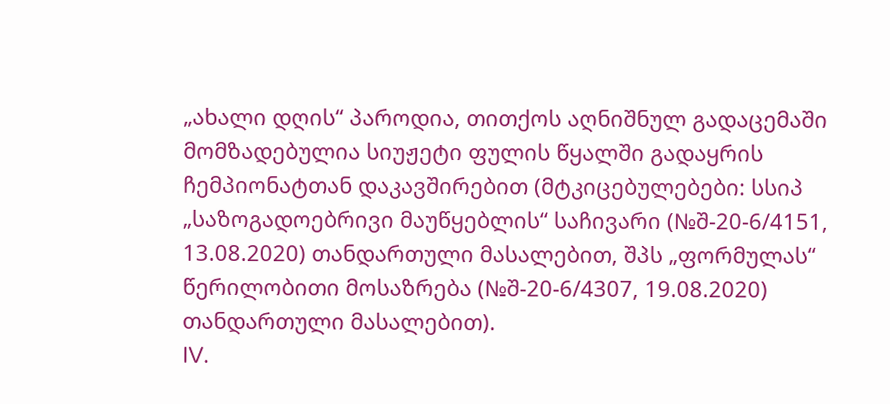„ახალი დღის“ პაროდია, თითქოს აღნიშნულ გადაცემაში მომზადებულია სიუჟეტი ფულის წყალში გადაყრის ჩემპიონატთან დაკავშირებით (მტკიცებულებები: სსიპ „საზოგადოებრივი მაუწყებლის“ საჩივარი (№შ-20-6/4151, 13.08.2020) თანდართული მასალებით, შპს „ფორმულას“ წერილობითი მოსაზრება (№შ-20-6/4307, 19.08.2020) თანდართული მასალებით).
IV.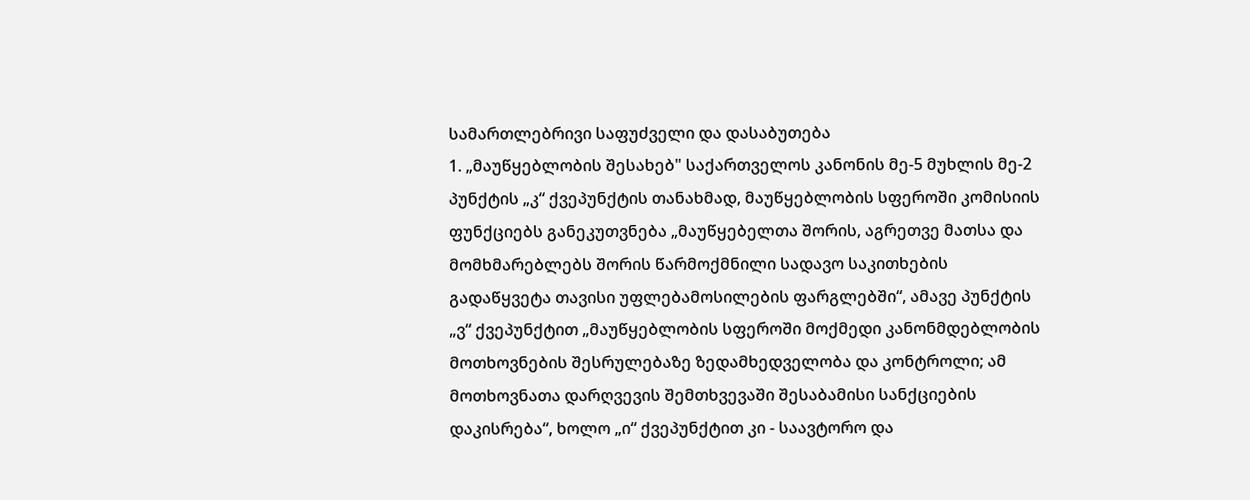სამართლებრივი საფუძველი და დასაბუთება
1. „მაუწყებლობის შესახებ" საქართველოს კანონის მე-5 მუხლის მე-2 პუნქტის „კ“ ქვეპუნქტის თანახმად, მაუწყებლობის სფეროში კომისიის ფუნქციებს განეკუთვნება „მაუწყებელთა შორის, აგრეთვე მათსა და მომხმარებლებს შორის წარმოქმნილი სადავო საკითხების გადაწყვეტა თავისი უფლებამოსილების ფარგლებში“, ამავე პუნქტის „ვ“ ქვეპუნქტით „მაუწყებლობის სფეროში მოქმედი კანონმდებლობის მოთხოვნების შესრულებაზე ზედამხედველობა და კონტროლი; ამ მოთხოვნათა დარღვევის შემთხვევაში შესაბამისი სანქციების დაკისრება“, ხოლო „ი“ ქვეპუნქტით კი - საავტორო და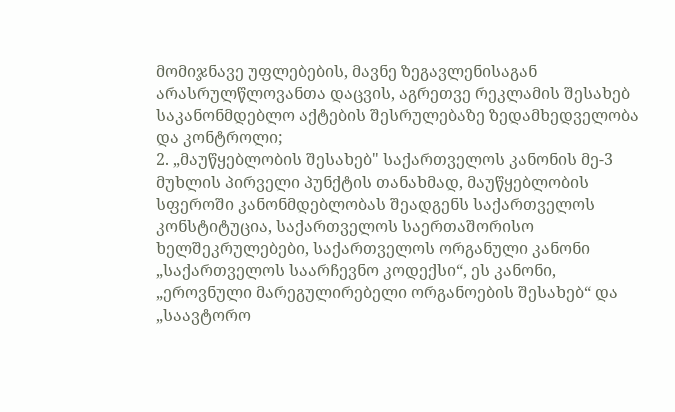მომიჯნავე უფლებების, მავნე ზეგავლენისაგან არასრულწლოვანთა დაცვის, აგრეთვე რეკლამის შესახებ საკანონმდებლო აქტების შესრულებაზე ზედამხედველობა და კონტროლი;
2. „მაუწყებლობის შესახებ" საქართველოს კანონის მე-3 მუხლის პირველი პუნქტის თანახმად, მაუწყებლობის სფეროში კანონმდებლობას შეადგენს საქართველოს კონსტიტუცია, საქართველოს საერთაშორისო ხელშეკრულებები, საქართველოს ორგანული კანონი „საქართველოს საარჩევნო კოდექსი“, ეს კანონი, „ეროვნული მარეგულირებელი ორგანოების შესახებ“ და „საავტორო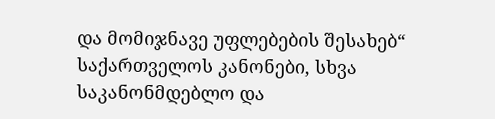და მომიჯნავე უფლებების შესახებ“ საქართველოს კანონები, სხვა საკანონმდებლო და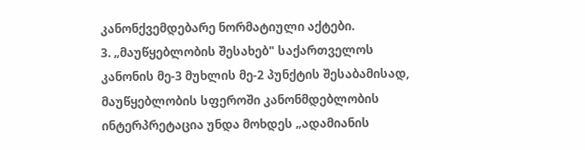კანონქვემდებარე ნორმატიული აქტები.
3. „მაუწყებლობის შესახებ" საქართველოს კანონის მე-3 მუხლის მე-2 პუნქტის შესაბამისად, მაუწყებლობის სფეროში კანონმდებლობის ინტერპრეტაცია უნდა მოხდეს „ადამიანის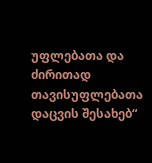უფლებათა და ძირითად თავისუფლებათა დაცვის შესახებ“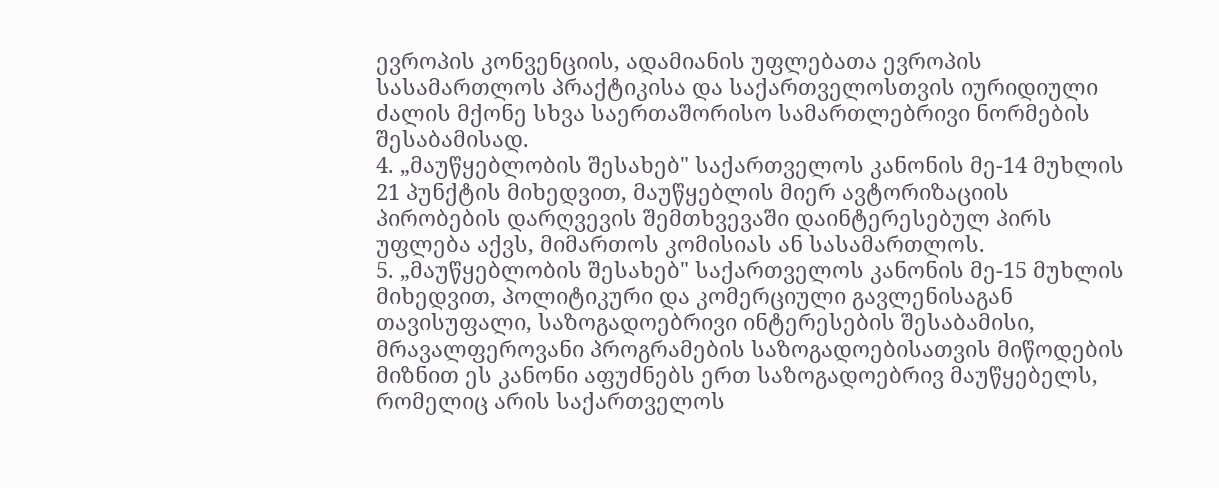ევროპის კონვენციის, ადამიანის უფლებათა ევროპის სასამართლოს პრაქტიკისა და საქართველოსთვის იურიდიული ძალის მქონე სხვა საერთაშორისო სამართლებრივი ნორმების შესაბამისად.
4. „მაუწყებლობის შესახებ" საქართველოს კანონის მე-14 მუხლის 21 პუნქტის მიხედვით, მაუწყებლის მიერ ავტორიზაციის პირობების დარღვევის შემთხვევაში დაინტერესებულ პირს უფლება აქვს, მიმართოს კომისიას ან სასამართლოს.
5. „მაუწყებლობის შესახებ" საქართველოს კანონის მე-15 მუხლის მიხედვით, პოლიტიკური და კომერციული გავლენისაგან თავისუფალი, საზოგადოებრივი ინტერესების შესაბამისი, მრავალფეროვანი პროგრამების საზოგადოებისათვის მიწოდების მიზნით ეს კანონი აფუძნებს ერთ საზოგადოებრივ მაუწყებელს, რომელიც არის საქართველოს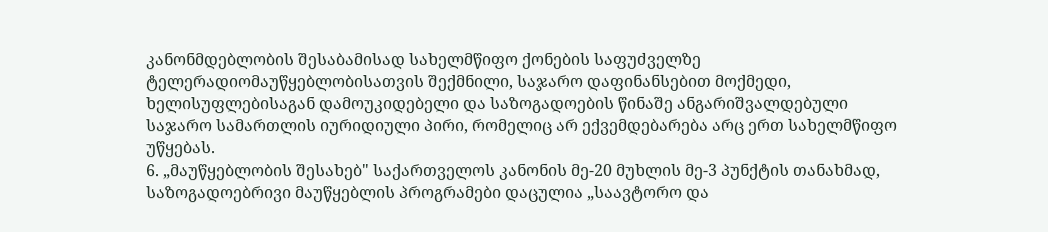კანონმდებლობის შესაბამისად სახელმწიფო ქონების საფუძველზე ტელერადიომაუწყებლობისათვის შექმნილი, საჯარო დაფინანსებით მოქმედი, ხელისუფლებისაგან დამოუკიდებელი და საზოგადოების წინაშე ანგარიშვალდებული საჯარო სამართლის იურიდიული პირი, რომელიც არ ექვემდებარება არც ერთ სახელმწიფო უწყებას.
6. „მაუწყებლობის შესახებ" საქართველოს კანონის მე-20 მუხლის მე-3 პუნქტის თანახმად, საზოგადოებრივი მაუწყებლის პროგრამები დაცულია „საავტორო და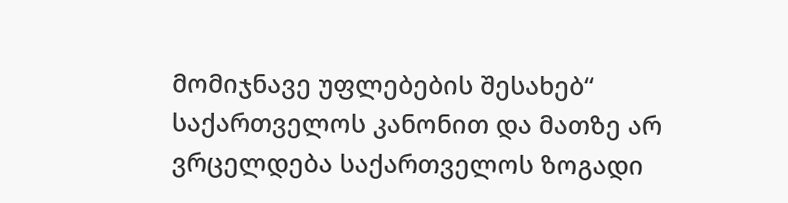მომიჯნავე უფლებების შესახებ“ საქართველოს კანონით და მათზე არ ვრცელდება საქართველოს ზოგადი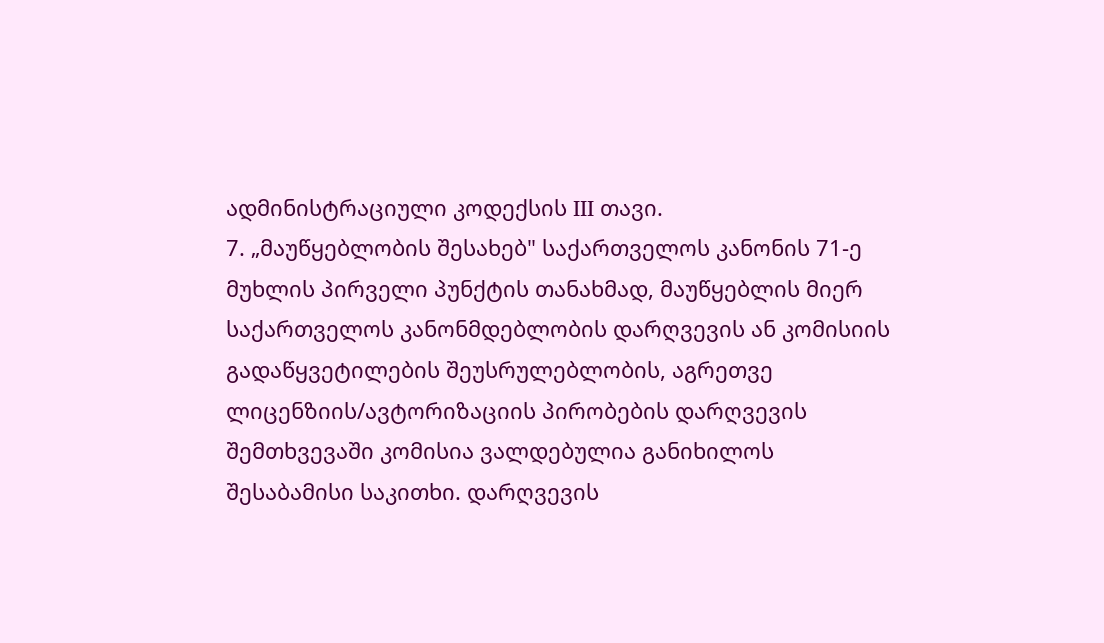ადმინისტრაციული კოდექსის III თავი.
7. „მაუწყებლობის შესახებ" საქართველოს კანონის 71-ე მუხლის პირველი პუნქტის თანახმად, მაუწყებლის მიერ საქართველოს კანონმდებლობის დარღვევის ან კომისიის გადაწყვეტილების შეუსრულებლობის, აგრეთვე ლიცენზიის/ავტორიზაციის პირობების დარღვევის შემთხვევაში კომისია ვალდებულია განიხილოს შესაბამისი საკითხი. დარღვევის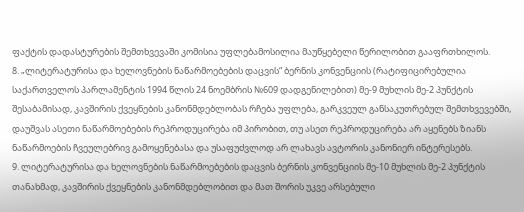ფაქტის დადასტურების შემთხვევაში კომისია უფლებამოსილია მაუწყებელი წერილობით გააფრთხილოს.
8. „ლიტერატურისა და ხელოვნების ნაწარმოებების დაცვის“ ბერნის კონვენციის (რატიფიცირებულია საქართველოს პარლამენტის 1994 წლის 24 ნოემბრის №609 დადგენილებით) მე-9 მუხლის მე-2 პუნქტის შესაბამისად, კავშირის ქვეყნების კანონმდებლობას რჩება უფლება, გარკვეულ განსაკუთრებულ შემთხვევებში, დაუშვას ასეთი ნაწარმოებების რეპროდუცირება იმ პირობით, თუ ასეთ რეპროდუცირება არ აყენებს ზიანს ნაწარმოების ჩვეულებრივ გამოყენებასა და უსაფუძვლოდ არ ლახავს ავტორის კანონიერ ინტერესებს.
9. ლიტერატურისა და ხელოვნების ნაწარმოებების დაცვის ბერნის კონვენციის მე-10 მუხლის მე-2 პუნქტის თანახმად, კავშირის ქვეყნების კანონმდებლობით და მათ შორის უკვე არსებული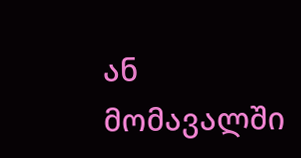ან მომავალში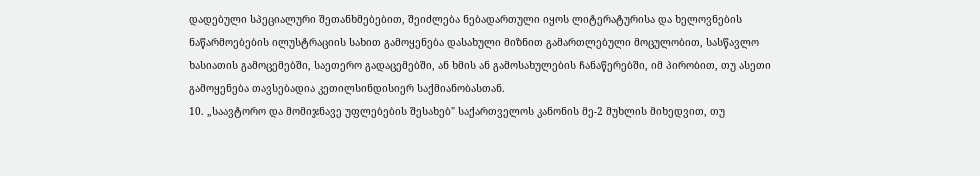დადებული სპეციალური შეთანხმებებით, შეიძლება ნებადართული იყოს ლიტერატურისა და ხელოვნების ნაწარმოებების ილუსტრაციის სახით გამოყენება დასახული მიზნით გამართლებული მოცულობით, სასწავლო ხასიათის გამოცემებში, საეთერო გადაცემებში, ან ხმის ან გამოსახულების ჩანაწერებში, იმ პირობით, თუ ასეთი გამოყენება თავსებადია კეთილსინდისიერ საქმიანობასთან.
10. „საავტორო და მომიჯნავე უფლებების შესახებ" საქართველოს კანონის მე-2 მუხლის მიხედვით, თუ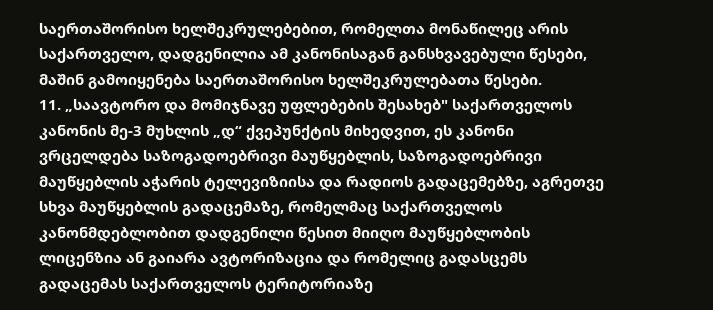საერთაშორისო ხელშეკრულებებით, რომელთა მონაწილეც არის საქართველო, დადგენილია ამ კანონისაგან განსხვავებული წესები, მაშინ გამოიყენება საერთაშორისო ხელშეკრულებათა წესები.
11. „საავტორო და მომიჯნავე უფლებების შესახებ" საქართველოს კანონის მე-3 მუხლის „დ“ ქვეპუნქტის მიხედვით, ეს კანონი ვრცელდება საზოგადოებრივი მაუწყებლის, საზოგადოებრივი მაუწყებლის აჭარის ტელევიზიისა და რადიოს გადაცემებზე, აგრეთვე სხვა მაუწყებლის გადაცემაზე, რომელმაც საქართველოს კანონმდებლობით დადგენილი წესით მიიღო მაუწყებლობის ლიცენზია ან გაიარა ავტორიზაცია და რომელიც გადასცემს გადაცემას საქართველოს ტერიტორიაზე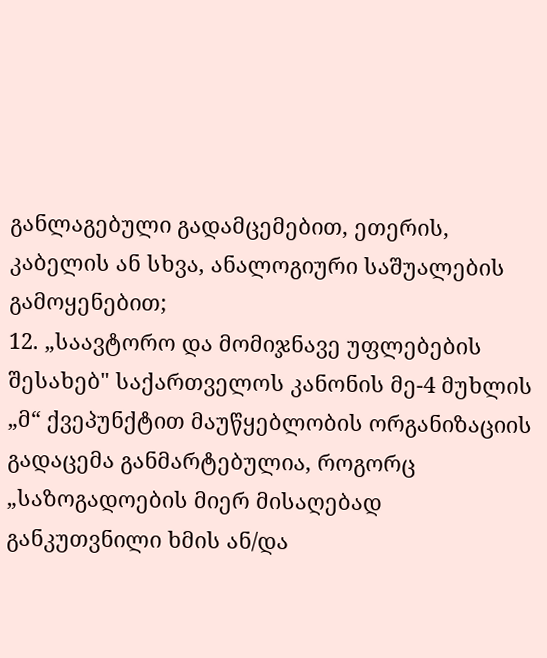განლაგებული გადამცემებით, ეთერის, კაბელის ან სხვა, ანალოგიური საშუალების გამოყენებით;
12. „საავტორო და მომიჯნავე უფლებების შესახებ" საქართველოს კანონის მე-4 მუხლის „მ“ ქვეპუნქტით მაუწყებლობის ორგანიზაციის გადაცემა განმარტებულია, როგორც „საზოგადოების მიერ მისაღებად განკუთვნილი ხმის ან/და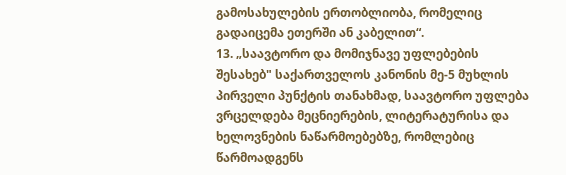გამოსახულების ერთობლიობა, რომელიც გადაიცემა ეთერში ან კაბელით“.
13. „საავტორო და მომიჯნავე უფლებების შესახებ" საქართველოს კანონის მე-5 მუხლის პირველი პუნქტის თანახმად, საავტორო უფლება ვრცელდება მეცნიერების, ლიტერატურისა და ხელოვნების ნაწარმოებებზე, რომლებიც წარმოადგენს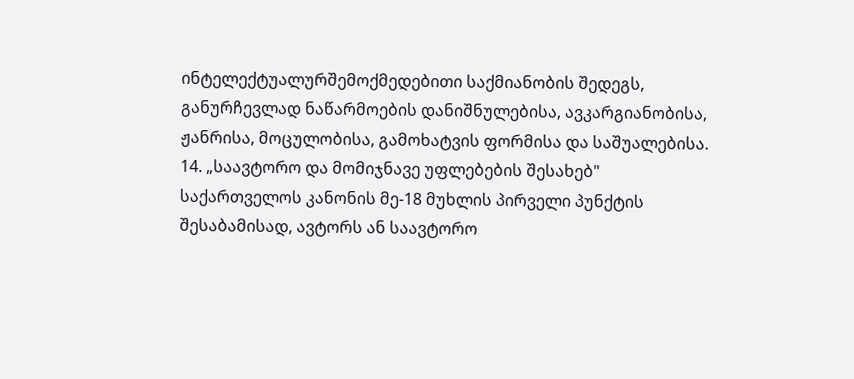ინტელექტუალურშემოქმედებითი საქმიანობის შედეგს, განურჩევლად ნაწარმოების დანიშნულებისა, ავკარგიანობისა, ჟანრისა, მოცულობისა, გამოხატვის ფორმისა და საშუალებისა.
14. „საავტორო და მომიჯნავე უფლებების შესახებ" საქართველოს კანონის მე-18 მუხლის პირველი პუნქტის შესაბამისად, ავტორს ან საავტორო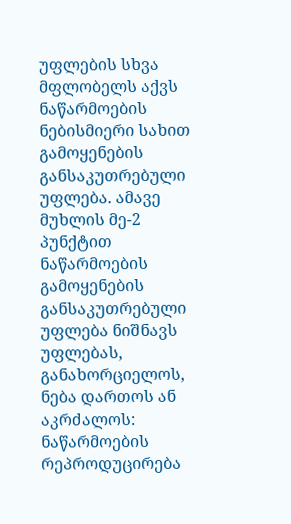უფლების სხვა მფლობელს აქვს ნაწარმოების ნებისმიერი სახით გამოყენების განსაკუთრებული უფლება. ამავე მუხლის მე-2 პუნქტით ნაწარმოების გამოყენების განსაკუთრებული უფლება ნიშნავს უფლებას, განახორციელოს, ნება დართოს ან აკრძალოს: ნაწარმოების რეპროდუცირება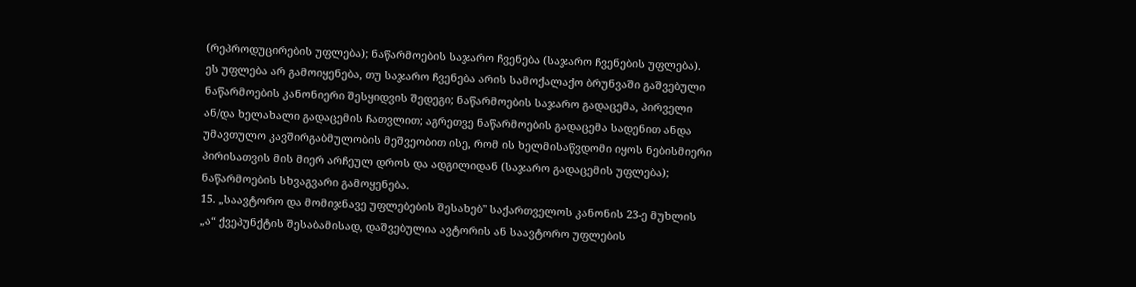(რეპროდუცირების უფლება); ნაწარმოების საჯარო ჩვენება (საჯარო ჩვენების უფლება). ეს უფლება არ გამოიყენება, თუ საჯარო ჩვენება არის სამოქალაქო ბრუნვაში გაშვებული ნაწარმოების კანონიერი შესყიდვის შედეგი; ნაწარმოების საჯარო გადაცემა, პირველი ან/და ხელახალი გადაცემის ჩათვლით; აგრეთვე ნაწარმოების გადაცემა სადენით ანდა უმავთულო კავშირგაბმულობის მეშვეობით ისე, რომ ის ხელმისაწვდომი იყოს ნებისმიერი პირისათვის მის მიერ არჩეულ დროს და ადგილიდან (საჯარო გადაცემის უფლება); ნაწარმოების სხვაგვარი გამოყენება.
15. „საავტორო და მომიჯნავე უფლებების შესახებ" საქართველოს კანონის 23-ე მუხლის „ა“ ქვეპუნქტის შესაბამისად, დაშვებულია ავტორის ან საავტორო უფლების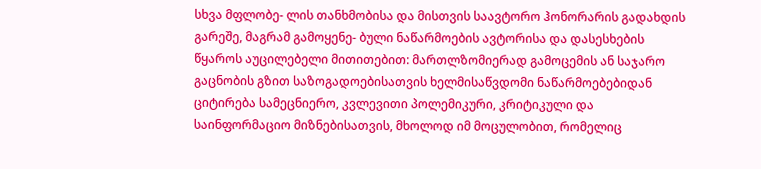სხვა მფლობე- ლის თანხმობისა და მისთვის საავტორო ჰონორარის გადახდის გარეშე, მაგრამ გამოყენე- ბული ნაწარმოების ავტორისა და დასესხების წყაროს აუცილებელი მითითებით: მართლზომიერად გამოცემის ან საჯარო გაცნობის გზით საზოგადოებისათვის ხელმისაწვდომი ნაწარმოებებიდან ციტირება სამეცნიერო, კვლევითი პოლემიკური, კრიტიკული და საინფორმაციო მიზნებისათვის, მხოლოდ იმ მოცულობით, რომელიც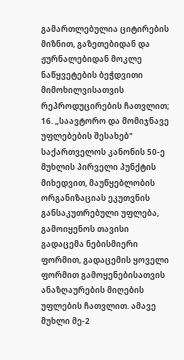გამართლებულია ციტირების მიზნით, გაზეთებიდან და ჟურნალებიდან მოკლე ნაწყვეტების ბეჭდვითი მიმოხილვისათვის რეპროდუცირების ჩათვლით;
16. „საავტორო და მომიჯნავე უფლებების შესახებ" საქართველოს კანონის 50-ე მუხლის პირველი პუნქტის მიხედვით, მაუწყებლობის ორგანიზაციას ეკუთვნის განსაკუთრებული უფლება, გამოიყენოს თავისი გადაცემა ნებისმიერი ფორმით, გადაცემის ყოველი ფორმით გამოყენებისათვის ანაზღაურების მიღების უფლების ჩათვლით. ამავე მუხლი მე-2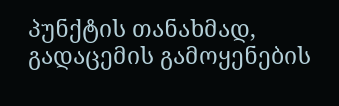პუნქტის თანახმად, გადაცემის გამოყენების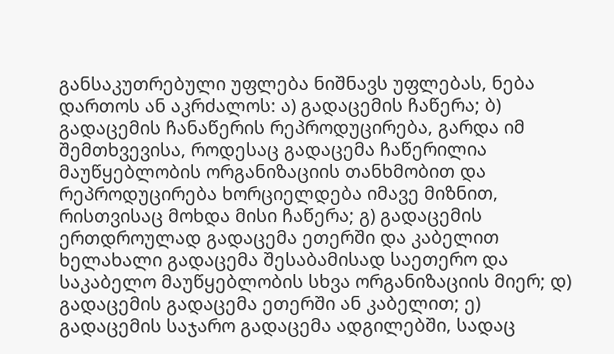განსაკუთრებული უფლება ნიშნავს უფლებას, ნება დართოს ან აკრძალოს: ა) გადაცემის ჩაწერა; ბ) გადაცემის ჩანაწერის რეპროდუცირება, გარდა იმ შემთხვევისა, როდესაც გადაცემა ჩაწერილია მაუწყებლობის ორგანიზაციის თანხმობით და რეპროდუცირება ხორციელდება იმავე მიზნით, რისთვისაც მოხდა მისი ჩაწერა; გ) გადაცემის ერთდროულად გადაცემა ეთერში და კაბელით ხელახალი გადაცემა შესაბამისად საეთერო და საკაბელო მაუწყებლობის სხვა ორგანიზაციის მიერ; დ) გადაცემის გადაცემა ეთერში ან კაბელით; ე) გადაცემის საჯარო გადაცემა ადგილებში, სადაც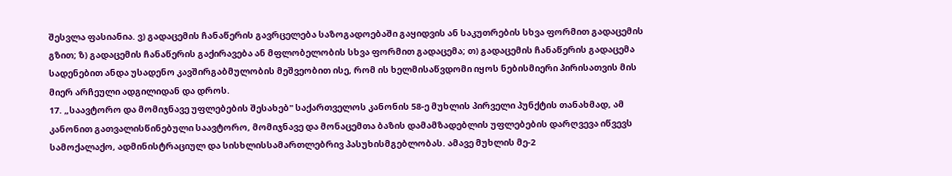შესვლა ფასიანია. ვ) გადაცემის ჩანაწერის გავრცელება საზოგადოებაში გაყიდვის ან საკუთრების სხვა ფორმით გადაცემის გზით; ზ) გადაცემის ჩანაწერის გაქირავება ან მფლობელობის სხვა ფორმით გადაცემა; თ) გადაცემის ჩანაწერის გადაცემა სადენებით ანდა უსადენო კავშირგაბმულობის მეშვეობით ისე, რომ ის ხელმისაწვდომი იყოს ნებისმიერი პირისათვის მის მიერ არჩეული ადგილიდან და დროს.
17. „საავტორო და მომიჯნავე უფლებების შესახებ" საქართველოს კანონის 58-ე მუხლის პირველი პუნქტის თანახმად, ამ კანონით გათვალისწინებული საავტორო, მომიჯნავე და მონაცემთა ბაზის დამამზადებლის უფლებების დარღვევა იწვევს სამოქალაქო, ადმინისტრაციულ და სისხლისსამართლებრივ პასუხისმგებლობას. ამავე მუხლის მე-2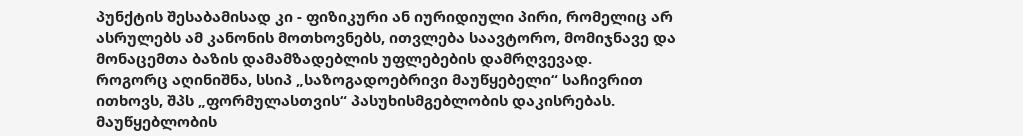პუნქტის შესაბამისად კი - ფიზიკური ან იურიდიული პირი, რომელიც არ ასრულებს ამ კანონის მოთხოვნებს, ითვლება საავტორო, მომიჯნავე და მონაცემთა ბაზის დამამზადებლის უფლებების დამრღვევად.
როგორც აღინიშნა, სსიპ „საზოგადოებრივი მაუწყებელი“ საჩივრით ითხოვს, შპს „ფორმულასთვის“ პასუხისმგებლობის დაკისრებას. მაუწყებლობის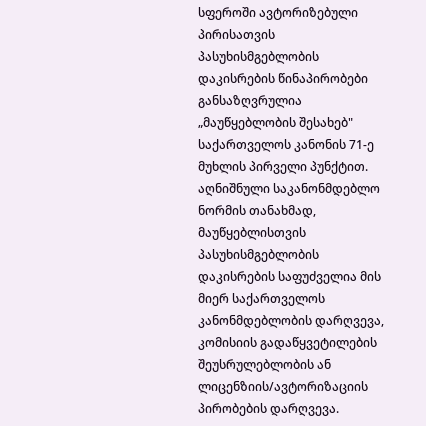სფეროში ავტორიზებული პირისათვის პასუხისმგებლობის დაკისრების წინაპირობები განსაზღვრულია „მაუწყებლობის შესახებ" საქართველოს კანონის 71-ე მუხლის პირველი პუნქტით. აღნიშნული საკანონმდებლო ნორმის თანახმად, მაუწყებლისთვის პასუხისმგებლობის დაკისრების საფუძველია მის მიერ საქართველოს კანონმდებლობის დარღვევა, კომისიის გადაწყვეტილების შეუსრულებლობის ან ლიცენზიის/ავტორიზაციის პირობების დარღვევა.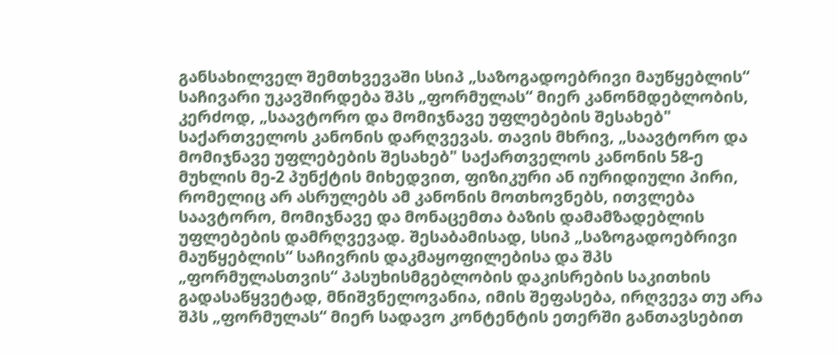განსახილველ შემთხვევაში სსიპ „საზოგადოებრივი მაუწყებლის“ საჩივარი უკავშირდება შპს „ფორმულას“ მიერ კანონმდებლობის, კერძოდ, „საავტორო და მომიჯნავე უფლებების შესახებ" საქართველოს კანონის დარღვევას. თავის მხრივ, „საავტორო და მომიჯნავე უფლებების შესახებ" საქართველოს კანონის 58-ე მუხლის მე-2 პუნქტის მიხედვით, ფიზიკური ან იურიდიული პირი, რომელიც არ ასრულებს ამ კანონის მოთხოვნებს, ითვლება საავტორო, მომიჯნავე და მონაცემთა ბაზის დამამზადებლის უფლებების დამრღვევად. შესაბამისად, სსიპ „საზოგადოებრივი მაუწყებლის“ საჩივრის დაკმაყოფილებისა და შპს „ფორმულასთვის“ პასუხისმგებლობის დაკისრების საკითხის გადასაწყვეტად, მნიშვნელოვანია, იმის შეფასება, ირღვევა თუ არა შპს „ფორმულას“ მიერ სადავო კონტენტის ეთერში განთავსებით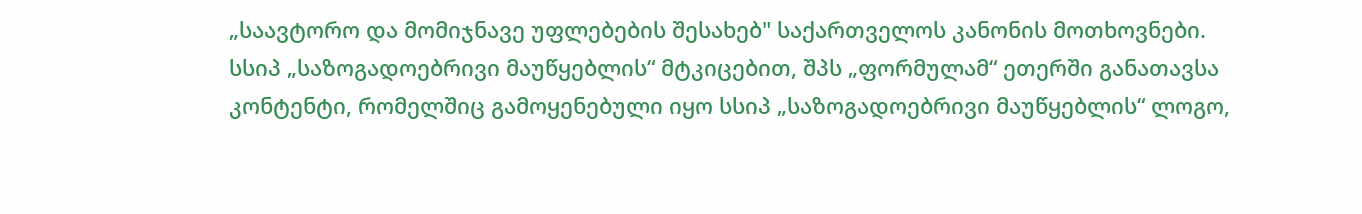„საავტორო და მომიჯნავე უფლებების შესახებ" საქართველოს კანონის მოთხოვნები.
სსიპ „საზოგადოებრივი მაუწყებლის“ მტკიცებით, შპს „ფორმულამ“ ეთერში განათავსა კონტენტი, რომელშიც გამოყენებული იყო სსიპ „საზოგადოებრივი მაუწყებლის“ ლოგო,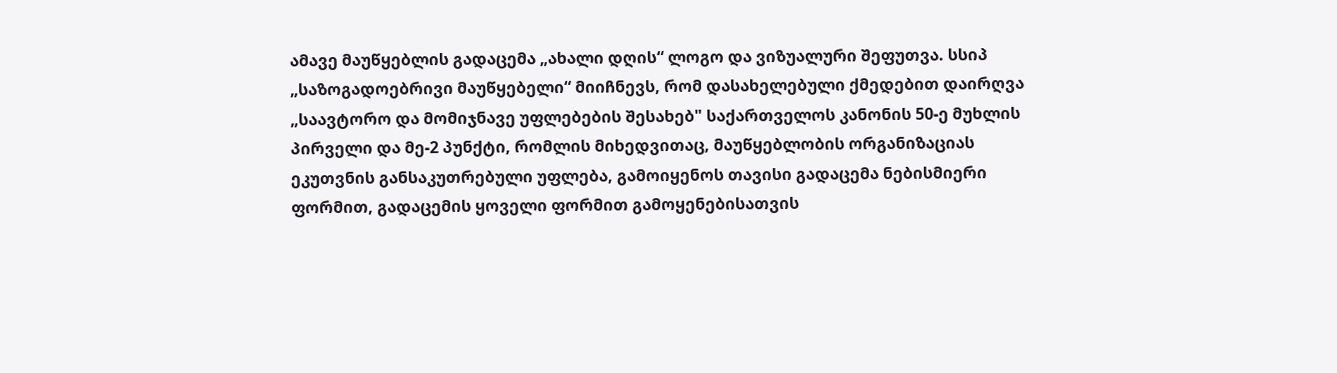ამავე მაუწყებლის გადაცემა „ახალი დღის“ ლოგო და ვიზუალური შეფუთვა. სსიპ „საზოგადოებრივი მაუწყებელი“ მიიჩნევს, რომ დასახელებული ქმედებით დაირღვა „საავტორო და მომიჯნავე უფლებების შესახებ" საქართველოს კანონის 50-ე მუხლის პირველი და მე-2 პუნქტი, რომლის მიხედვითაც, მაუწყებლობის ორგანიზაციას ეკუთვნის განსაკუთრებული უფლება, გამოიყენოს თავისი გადაცემა ნებისმიერი ფორმით, გადაცემის ყოველი ფორმით გამოყენებისათვის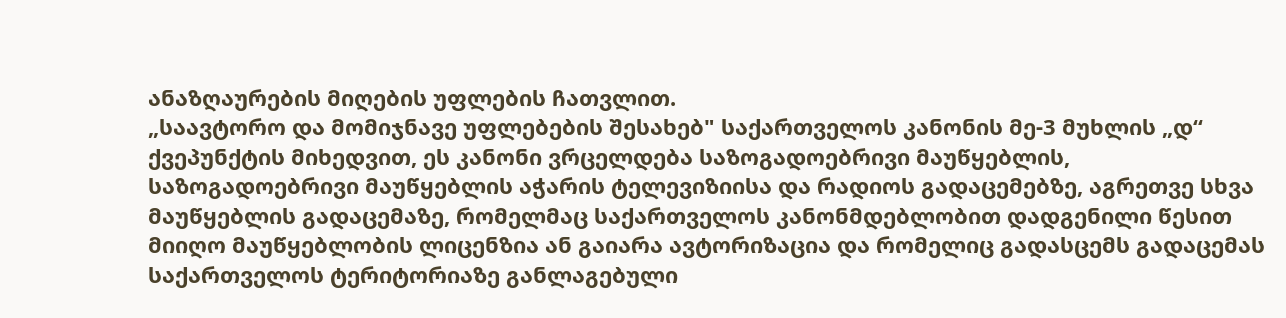ანაზღაურების მიღების უფლების ჩათვლით.
„საავტორო და მომიჯნავე უფლებების შესახებ" საქართველოს კანონის მე-3 მუხლის „დ“ ქვეპუნქტის მიხედვით, ეს კანონი ვრცელდება საზოგადოებრივი მაუწყებლის, საზოგადოებრივი მაუწყებლის აჭარის ტელევიზიისა და რადიოს გადაცემებზე, აგრეთვე სხვა მაუწყებლის გადაცემაზე, რომელმაც საქართველოს კანონმდებლობით დადგენილი წესით მიიღო მაუწყებლობის ლიცენზია ან გაიარა ავტორიზაცია და რომელიც გადასცემს გადაცემას საქართველოს ტერიტორიაზე განლაგებული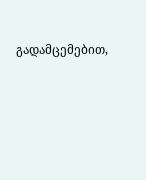გადამცემებით,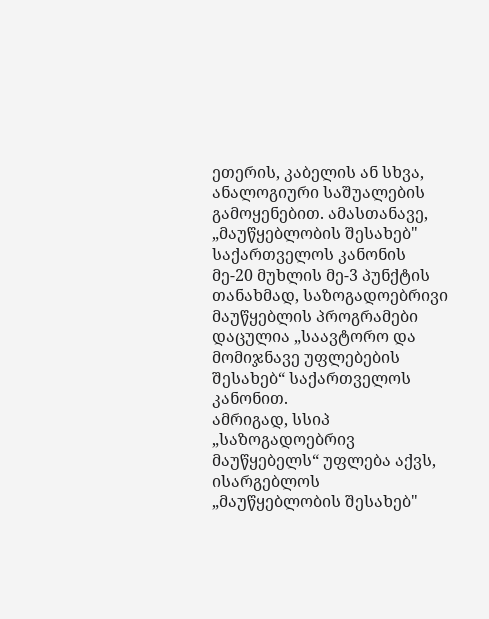ეთერის, კაბელის ან სხვა, ანალოგიური საშუალების გამოყენებით. ამასთანავე, „მაუწყებლობის შესახებ" საქართველოს კანონის მე-20 მუხლის მე-3 პუნქტის თანახმად, საზოგადოებრივი მაუწყებლის პროგრამები დაცულია „საავტორო და მომიჯნავე უფლებების შესახებ“ საქართველოს კანონით.
ამრიგად, სსიპ „საზოგადოებრივ მაუწყებელს“ უფლება აქვს, ისარგებლოს „მაუწყებლობის შესახებ"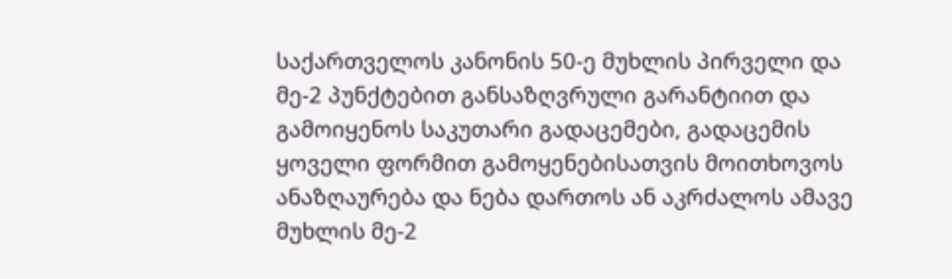საქართველოს კანონის 50-ე მუხლის პირველი და მე-2 პუნქტებით განსაზღვრული გარანტიით და გამოიყენოს საკუთარი გადაცემები, გადაცემის ყოველი ფორმით გამოყენებისათვის მოითხოვოს ანაზღაურება და ნება დართოს ან აკრძალოს ამავე მუხლის მე-2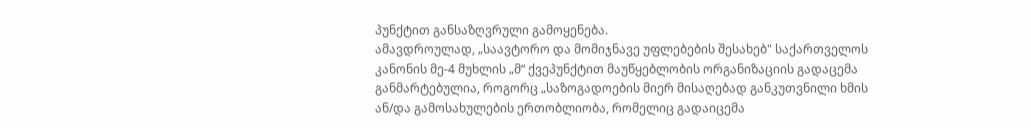პუნქტით განსაზღვრული გამოყენება.
ამავდროულად, „საავტორო და მომიჯნავე უფლებების შესახებ" საქართველოს კანონის მე-4 მუხლის „მ“ ქვეპუნქტით მაუწყებლობის ორგანიზაციის გადაცემა განმარტებულია, როგორც „საზოგადოების მიერ მისაღებად განკუთვნილი ხმის ან/და გამოსახულების ერთობლიობა, რომელიც გადაიცემა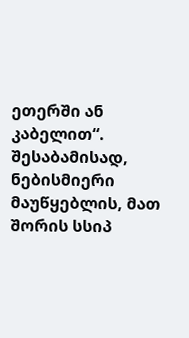ეთერში ან კაბელით“. შესაბამისად, ნებისმიერი მაუწყებლის, მათ შორის სსიპ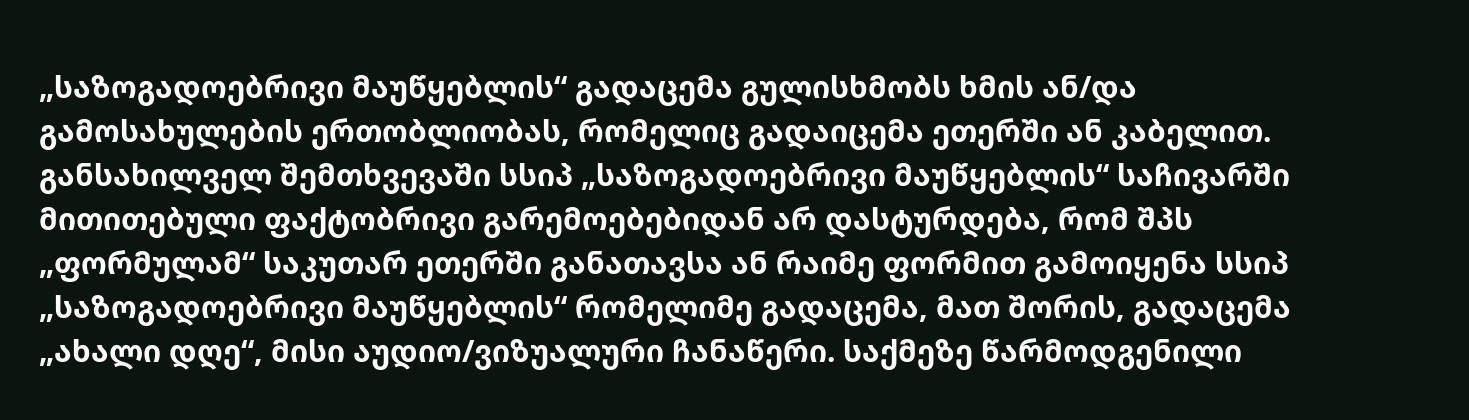„საზოგადოებრივი მაუწყებლის“ გადაცემა გულისხმობს ხმის ან/და გამოსახულების ერთობლიობას, რომელიც გადაიცემა ეთერში ან კაბელით.
განსახილველ შემთხვევაში სსიპ „საზოგადოებრივი მაუწყებლის“ საჩივარში მითითებული ფაქტობრივი გარემოებებიდან არ დასტურდება, რომ შპს „ფორმულამ“ საკუთარ ეთერში განათავსა ან რაიმე ფორმით გამოიყენა სსიპ „საზოგადოებრივი მაუწყებლის“ რომელიმე გადაცემა, მათ შორის, გადაცემა „ახალი დღე“, მისი აუდიო/ვიზუალური ჩანაწერი. საქმეზე წარმოდგენილი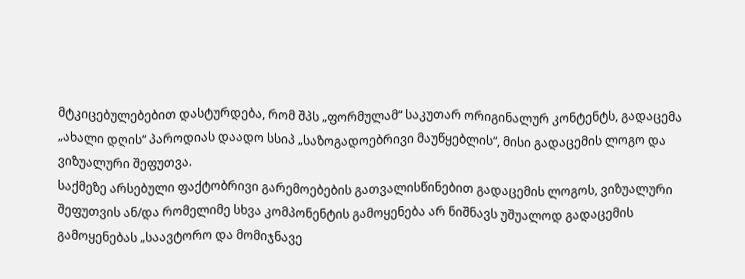მტკიცებულებებით დასტურდება, რომ შპს „ფორმულამ“ საკუთარ ორიგინალურ კონტენტს, გადაცემა „ახალი დღის“ პაროდიას დაადო სსიპ „საზოგადოებრივი მაუწყებლის“, მისი გადაცემის ლოგო და ვიზუალური შეფუთვა.
საქმეზე არსებული ფაქტობრივი გარემოებების გათვალისწინებით გადაცემის ლოგოს, ვიზუალური შეფუთვის ან/და რომელიმე სხვა კომპონენტის გამოყენება არ ნიშნავს უშუალოდ გადაცემის გამოყენებას „საავტორო და მომიჯნავე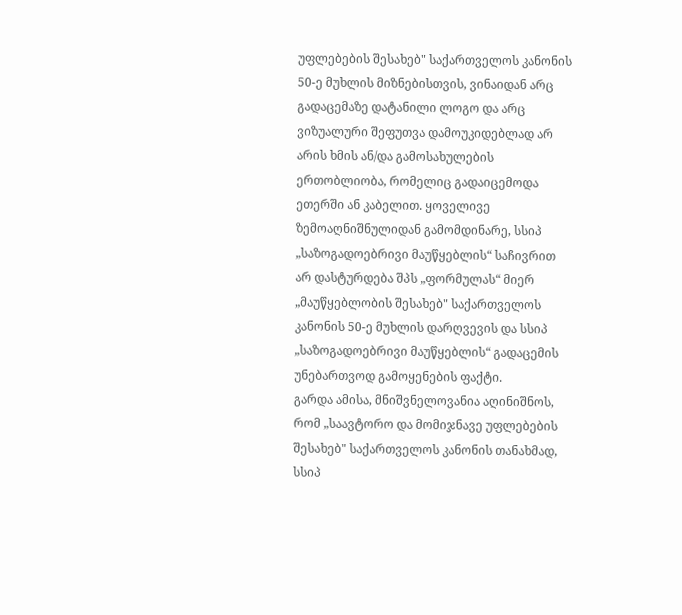უფლებების შესახებ" საქართველოს კანონის 50-ე მუხლის მიზნებისთვის, ვინაიდან არც გადაცემაზე დატანილი ლოგო და არც ვიზუალური შეფუთვა დამოუკიდებლად არ არის ხმის ან/და გამოსახულების ერთობლიობა, რომელიც გადაიცემოდა ეთერში ან კაბელით. ყოველივე ზემოაღნიშნულიდან გამომდინარე, სსიპ „საზოგადოებრივი მაუწყებლის“ საჩივრით არ დასტურდება შპს „ფორმულას“ მიერ „მაუწყებლობის შესახებ" საქართველოს კანონის 50-ე მუხლის დარღვევის და სსიპ „საზოგადოებრივი მაუწყებლის“ გადაცემის უნებართვოდ გამოყენების ფაქტი.
გარდა ამისა, მნიშვნელოვანია აღინიშნოს, რომ „საავტორო და მომიჯნავე უფლებების შესახებ" საქართველოს კანონის თანახმად, სსიპ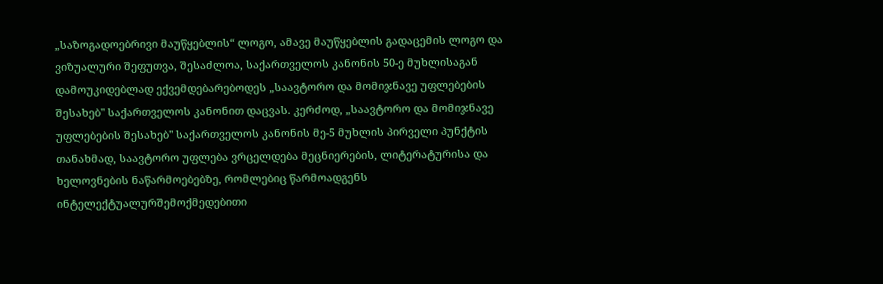„საზოგადოებრივი მაუწყებლის“ ლოგო, ამავე მაუწყებლის გადაცემის ლოგო და ვიზუალური შეფუთვა, შესაძლოა, საქართველოს კანონის 50-ე მუხლისაგან დამოუკიდებლად ექვემდებარებოდეს „საავტორო და მომიჯნავე უფლებების შესახებ" საქართველოს კანონით დაცვას. კერძოდ, „საავტორო და მომიჯნავე უფლებების შესახებ" საქართველოს კანონის მე-5 მუხლის პირველი პუნქტის თანახმად, საავტორო უფლება ვრცელდება მეცნიერების, ლიტერატურისა და ხელოვნების ნაწარმოებებზე, რომლებიც წარმოადგენს ინტელექტუალურშემოქმედებითი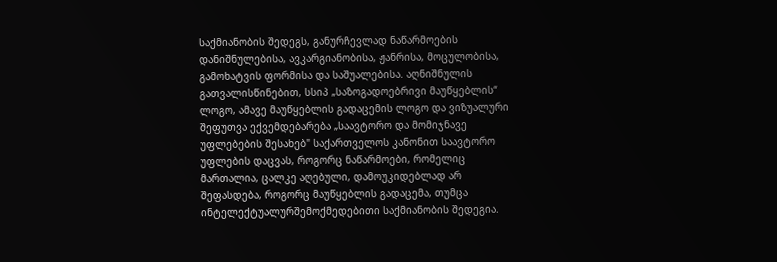საქმიანობის შედეგს, განურჩევლად ნაწარმოების დანიშნულებისა, ავკარგიანობისა, ჟანრისა, მოცულობისა, გამოხატვის ფორმისა და საშუალებისა. აღნიშნულის გათვალისწინებით, სსიპ „საზოგადოებრივი მაუწყებლის“ ლოგო, ამავე მაუწყებლის გადაცემის ლოგო და ვიზუალური შეფუთვა ექვემდებარება „საავტორო და მომიჯნავე უფლებების შესახებ" საქართველოს კანონით საავტორო უფლების დაცვას, როგორც ნაწარმოები, რომელიც მართალია, ცალკე აღებული, დამოუკიდებლად არ შეფასდება, როგორც მაუწყებლის გადაცემა, თუმცა ინტელექტუალურშემოქმედებითი საქმიანობის შედეგია.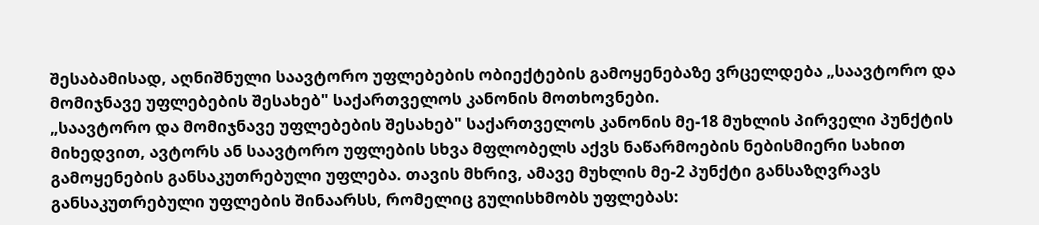შესაბამისად, აღნიშნული საავტორო უფლებების ობიექტების გამოყენებაზე ვრცელდება „საავტორო და მომიჯნავე უფლებების შესახებ" საქართველოს კანონის მოთხოვნები.
„საავტორო და მომიჯნავე უფლებების შესახებ" საქართველოს კანონის მე-18 მუხლის პირველი პუნქტის მიხედვით, ავტორს ან საავტორო უფლების სხვა მფლობელს აქვს ნაწარმოების ნებისმიერი სახით გამოყენების განსაკუთრებული უფლება. თავის მხრივ, ამავე მუხლის მე-2 პუნქტი განსაზღვრავს განსაკუთრებული უფლების შინაარსს, რომელიც გულისხმობს უფლებას: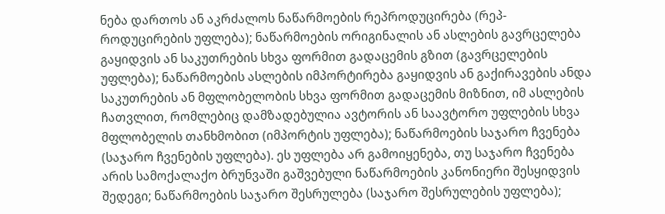ნება დართოს ან აკრძალოს ნაწარმოების რეპროდუცირება (რეპ- როდუცირების უფლება); ნაწარმოების ორიგინალის ან ასლების გავრცელება გაყიდვის ან საკუთრების სხვა ფორმით გადაცემის გზით (გავრცელების უფლება); ნაწარმოების ასლების იმპორტირება გაყიდვის ან გაქირავების ანდა საკუთრების ან მფლობელობის სხვა ფორმით გადაცემის მიზნით, იმ ასლების ჩათვლით, რომლებიც დამზადებულია ავტორის ან საავტორო უფლების სხვა მფლობელის თანხმობით (იმპორტის უფლება); ნაწარმოების საჯარო ჩვენება (საჯარო ჩვენების უფლება). ეს უფლება არ გამოიყენება, თუ საჯარო ჩვენება არის სამოქალაქო ბრუნვაში გაშვებული ნაწარმოების კანონიერი შესყიდვის შედეგი; ნაწარმოების საჯარო შესრულება (საჯარო შესრულების უფლება);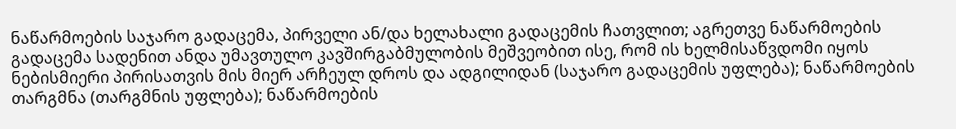ნაწარმოების საჯარო გადაცემა, პირველი ან/და ხელახალი გადაცემის ჩათვლით; აგრეთვე ნაწარმოების
გადაცემა სადენით ანდა უმავთულო კავშირგაბმულობის მეშვეობით ისე, რომ ის ხელმისაწვდომი იყოს ნებისმიერი პირისათვის მის მიერ არჩეულ დროს და ადგილიდან (საჯარო გადაცემის უფლება); ნაწარმოების თარგმნა (თარგმნის უფლება); ნაწარმოების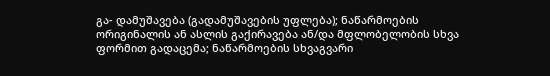გა- დამუშავება (გადამუშავების უფლება); ნაწარმოების ორიგინალის ან ასლის გაქირავება ან/და მფლობელობის სხვა ფორმით გადაცემა; ნაწარმოების სხვაგვარი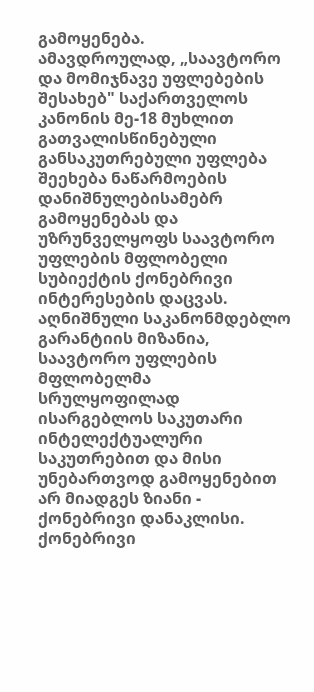გამოყენება.
ამავდროულად, „საავტორო და მომიჯნავე უფლებების შესახებ" საქართველოს კანონის მე-18 მუხლით გათვალისწინებული განსაკუთრებული უფლება შეეხება ნაწარმოების დანიშნულებისამებრ გამოყენებას და უზრუნველყოფს საავტორო უფლების მფლობელი სუბიექტის ქონებრივი ინტერესების დაცვას. აღნიშნული საკანონმდებლო გარანტიის მიზანია, საავტორო უფლების მფლობელმა სრულყოფილად ისარგებლოს საკუთარი ინტელექტუალური საკუთრებით და მისი უნებართვოდ გამოყენებით არ მიადგეს ზიანი - ქონებრივი დანაკლისი. ქონებრივი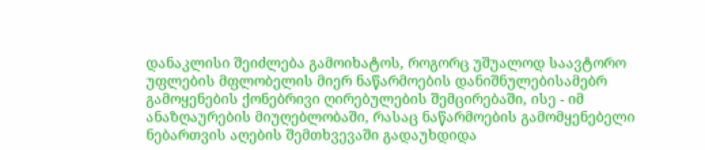დანაკლისი შეიძლება გამოიხატოს, როგორც უშუალოდ საავტორო უფლების მფლობელის მიერ ნაწარმოების დანიშნულებისამებრ გამოყენების ქონებრივი ღირებულების შემცირებაში, ისე - იმ ანაზღაურების მიუღებლობაში, რასაც ნაწარმოების გამომყენებელი ნებართვის აღების შემთხვევაში გადაუხდიდა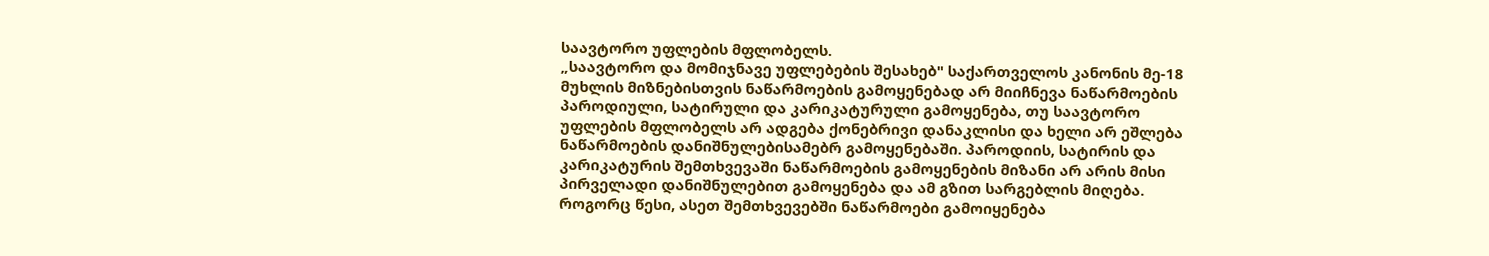საავტორო უფლების მფლობელს.
„საავტორო და მომიჯნავე უფლებების შესახებ" საქართველოს კანონის მე-18 მუხლის მიზნებისთვის ნაწარმოების გამოყენებად არ მიიჩნევა ნაწარმოების პაროდიული, სატირული და კარიკატურული გამოყენება, თუ საავტორო უფლების მფლობელს არ ადგება ქონებრივი დანაკლისი და ხელი არ ეშლება ნაწარმოების დანიშნულებისამებრ გამოყენებაში. პაროდიის, სატირის და კარიკატურის შემთხვევაში ნაწარმოების გამოყენების მიზანი არ არის მისი პირველადი დანიშნულებით გამოყენება და ამ გზით სარგებლის მიღება. როგორც წესი, ასეთ შემთხვევებში ნაწარმოები გამოიყენება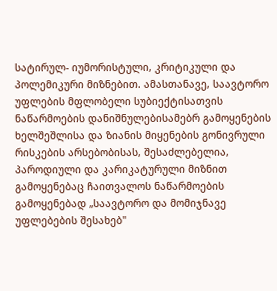სატირულ- იუმორისტული, კრიტიკული და პოლემიკური მიზნებით. ამასთანავე, საავტორო უფლების მფლობელი სუბიექტისათვის ნაწარმოების დანიშნულებისამებრ გამოყენების ხელშეშლისა და ზიანის მიყენების გონივრული რისკების არსებობისას, შესაძლებელია, პაროდიული და კარიკატურული მიზნით გამოყენებაც ჩაითვალოს ნაწარმოების გამოყენებად „საავტორო და მომიჯნავე უფლებების შესახებ"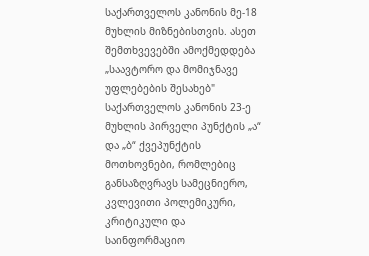საქართველოს კანონის მე-18 მუხლის მიზნებისთვის. ასეთ შემთხვევებში ამოქმედდება „საავტორო და მომიჯნავე უფლებების შესახებ" საქართველოს კანონის 23-ე მუხლის პირველი პუნქტის „ა“ და „ბ“ ქვეპუნქტის მოთხოვნები, რომლებიც განსაზღვრავს სამეცნიერო, კვლევითი პოლემიკური, კრიტიკული და საინფორმაციო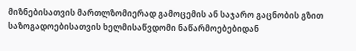მიზნებისათვის მართლზომიერად გამოცემის ან საჯარო გაცნობის გზით საზოგადოებისათვის ხელმისაწვდომი ნაწარმოებებიდან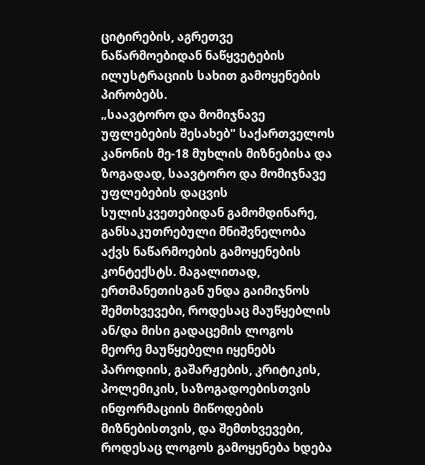ციტირების, აგრეთვე ნაწარმოებიდან ნაწყვეტების ილუსტრაციის სახით გამოყენების პირობებს.
„საავტორო და მომიჯნავე უფლებების შესახებ" საქართველოს კანონის მე-18 მუხლის მიზნებისა და ზოგადად, საავტორო და მომიჯნავე უფლებების დაცვის სულისკვეთებიდან გამომდინარე, განსაკუთრებული მნიშვნელობა აქვს ნაწარმოების გამოყენების კონტექსტს. მაგალითად, ერთმანეთისგან უნდა გაიმიჯნოს შემთხვევები, როდესაც მაუწყებლის ან/და მისი გადაცემის ლოგოს მეორე მაუწყებელი იყენებს პაროდიის, გაშარჟების, კრიტიკის, პოლემიკის, საზოგადოებისთვის ინფორმაციის მიწოდების მიზნებისთვის, და შემთხვევები, როდესაც ლოგოს გამოყენება ხდება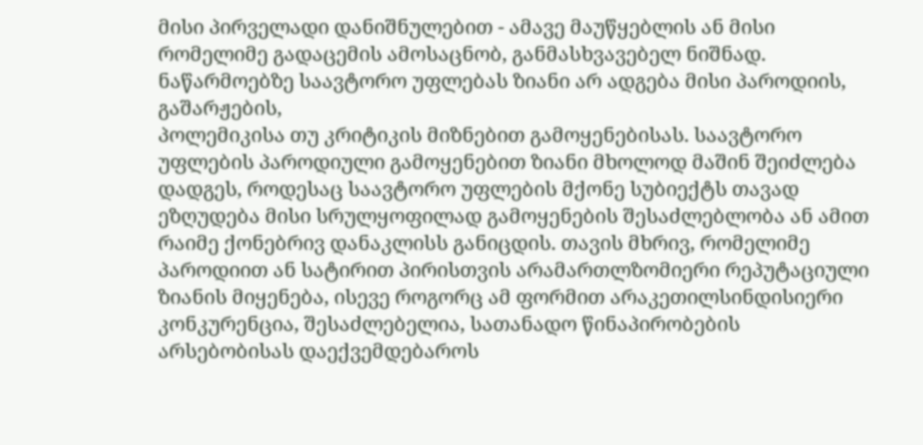მისი პირველადი დანიშნულებით - ამავე მაუწყებლის ან მისი რომელიმე გადაცემის ამოსაცნობ, განმასხვავებელ ნიშნად. ნაწარმოებზე საავტორო უფლებას ზიანი არ ადგება მისი პაროდიის, გაშარჟების,
პოლემიკისა თუ კრიტიკის მიზნებით გამოყენებისას. საავტორო უფლების პაროდიული გამოყენებით ზიანი მხოლოდ მაშინ შეიძლება დადგეს, როდესაც საავტორო უფლების მქონე სუბიექტს თავად ეზღუდება მისი სრულყოფილად გამოყენების შესაძლებლობა ან ამით რაიმე ქონებრივ დანაკლისს განიცდის. თავის მხრივ, რომელიმე პაროდიით ან სატირით პირისთვის არამართლზომიერი რეპუტაციული ზიანის მიყენება, ისევე როგორც ამ ფორმით არაკეთილსინდისიერი კონკურენცია, შესაძლებელია, სათანადო წინაპირობების არსებობისას დაექვემდებაროს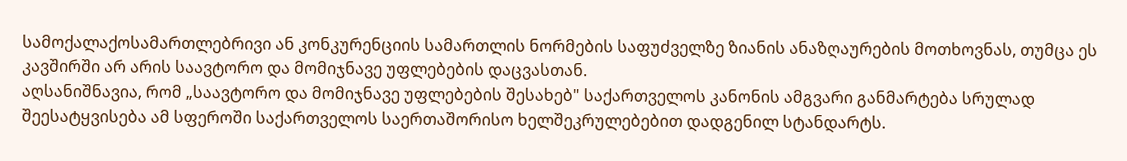სამოქალაქოსამართლებრივი ან კონკურენციის სამართლის ნორმების საფუძველზე ზიანის ანაზღაურების მოთხოვნას, თუმცა ეს კავშირში არ არის საავტორო და მომიჯნავე უფლებების დაცვასთან.
აღსანიშნავია, რომ „საავტორო და მომიჯნავე უფლებების შესახებ" საქართველოს კანონის ამგვარი განმარტება სრულად შეესატყვისება ამ სფეროში საქართველოს საერთაშორისო ხელშეკრულებებით დადგენილ სტანდარტს.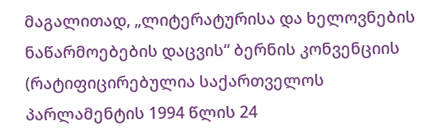მაგალითად, „ლიტერატურისა და ხელოვნების ნაწარმოებების დაცვის“ ბერნის კონვენციის (რატიფიცირებულია საქართველოს პარლამენტის 1994 წლის 24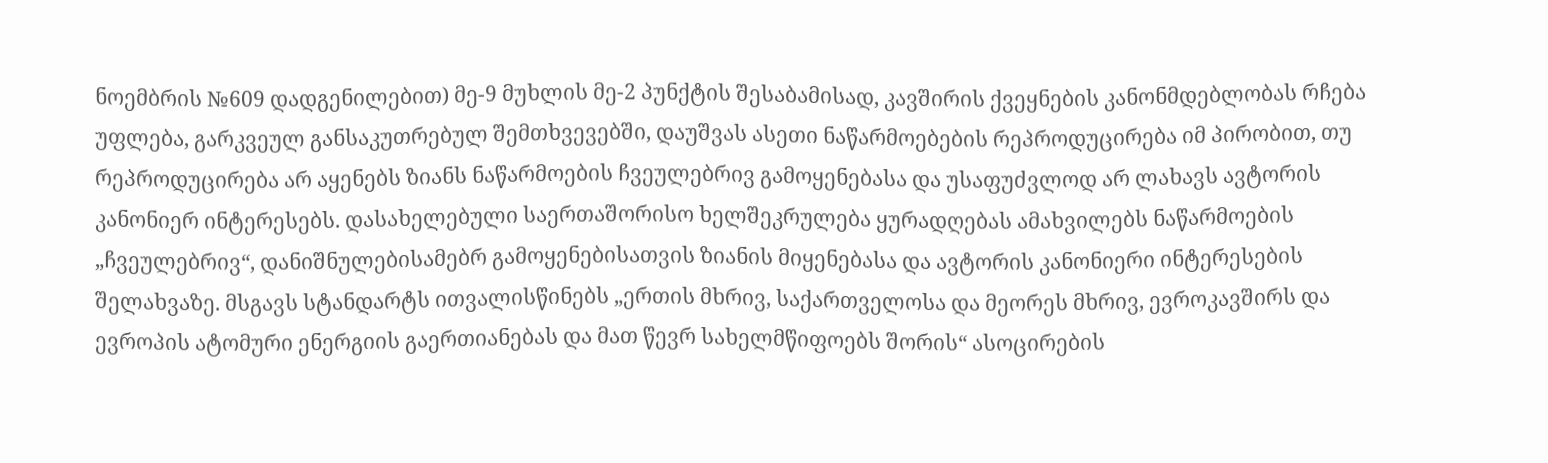ნოემბრის №609 დადგენილებით) მე-9 მუხლის მე-2 პუნქტის შესაბამისად, კავშირის ქვეყნების კანონმდებლობას რჩება უფლება, გარკვეულ განსაკუთრებულ შემთხვევებში, დაუშვას ასეთი ნაწარმოებების რეპროდუცირება იმ პირობით, თუ რეპროდუცირება არ აყენებს ზიანს ნაწარმოების ჩვეულებრივ გამოყენებასა და უსაფუძვლოდ არ ლახავს ავტორის კანონიერ ინტერესებს. დასახელებული საერთაშორისო ხელშეკრულება ყურადღებას ამახვილებს ნაწარმოების „ჩვეულებრივ“, დანიშნულებისამებრ გამოყენებისათვის ზიანის მიყენებასა და ავტორის კანონიერი ინტერესების შელახვაზე. მსგავს სტანდარტს ითვალისწინებს „ერთის მხრივ, საქართველოსა და მეორეს მხრივ, ევროკავშირს და ევროპის ატომური ენერგიის გაერთიანებას და მათ წევრ სახელმწიფოებს შორის“ ასოცირების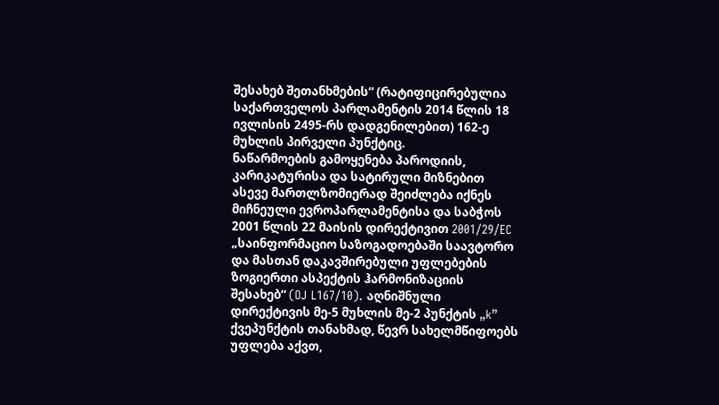შესახებ შეთანხმების“ (რატიფიცირებულია საქართველოს პარლამენტის 2014 წლის 18 ივლისის 2495-რს დადგენილებით) 162-ე მუხლის პირველი პუნქტიც.
ნაწარმოების გამოყენება პაროდიის, კარიკატურისა და სატირული მიზნებით ასევე მართლზომიერად შეიძლება იქნეს მიჩნეული ევროპარლამენტისა და საბჭოს 2001 წლის 22 მაისის დირექტივით 2001/29/EC „საინფორმაციო საზოგადოებაში საავტორო და მასთან დაკავშირებული უფლებების ზოგიერთი ასპექტის ჰარმონიზაციის შესახებ“ (OJ L167/10). აღნიშნული დირექტივის მე-5 მუხლის მე-2 პუნქტის „k” ქვეპუნქტის თანახმად, წევრ სახელმწიფოებს უფლება აქვთ,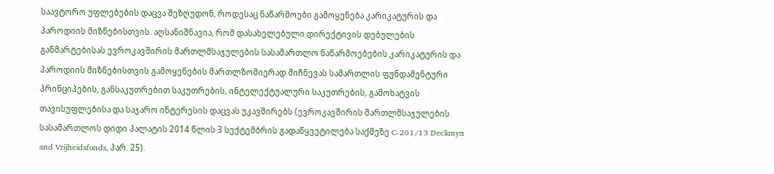საავტორო უფლებების დაცვა შეზღუდონ, როდესაც ნაწარმოები გამოყენება კარიკატურის და პაროდიის მიზნებისთვის. აღსანიშნავია, რომ დასახელებული დირექტივის დებულების განმარტებისას ევროკავშირის მართლმსაჯულების სასამართლო ნაწარმოებების კარიკატურის და პაროდიის მიზნებისთვის გამოყენების მართლზომიერად მიჩნევას სამართლის ფუნდამენტური პრინციპების, განსაკუთრებით საკუთრების, ინტელექტუალური საკუთრების, გამოხატვის თავისუფლებისა და საჯარო ინტერესის დაცვას უკავშირებს (ევროკავშირის მართლმსაჯულების სასამართლოს დიდი პალატის 2014 წლის 3 სექტემბრის გადაწყვეტილება საქმეზე C‑201/13 Deckmyn and Vrijheidsfonds, პარ. 25).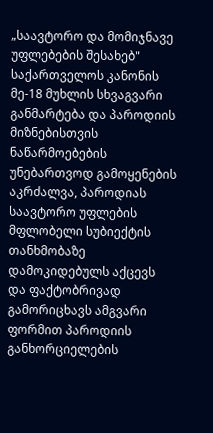„საავტორო და მომიჯნავე უფლებების შესახებ" საქართველოს კანონის მე-18 მუხლის სხვაგვარი განმარტება და პაროდიის მიზნებისთვის ნაწარმოებების უნებართვოდ გამოყენების აკრძალვა, პაროდიას საავტორო უფლების მფლობელი სუბიექტის თანხმობაზე დამოკიდებულს აქცევს და ფაქტობრივად გამორიცხავს ამგვარი ფორმით პაროდიის განხორციელების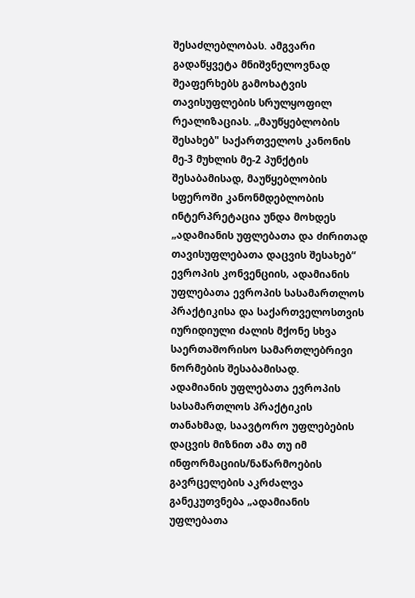შესაძლებლობას. ამგვარი გადაწყვეტა მნიშვნელოვნად შეაფერხებს გამოხატვის თავისუფლების სრულყოფილ რეალიზაციას. „მაუწყებლობის შესახებ" საქართველოს კანონის მე-3 მუხლის მე-2 პუნქტის შესაბამისად, მაუწყებლობის სფეროში კანონმდებლობის ინტერპრეტაცია უნდა მოხდეს „ადამიანის უფლებათა და ძირითად თავისუფლებათა დაცვის შესახებ“ ევროპის კონვენციის, ადამიანის უფლებათა ევროპის სასამართლოს პრაქტიკისა და საქართველოსთვის იურიდიული ძალის მქონე სხვა საერთაშორისო სამართლებრივი ნორმების შესაბამისად.
ადამიანის უფლებათა ევროპის სასამართლოს პრაქტიკის თანახმად, საავტორო უფლებების დაცვის მიზნით ამა თუ იმ ინფორმაციის/ნაწარმოების გავრცელების აკრძალვა განეკუთვნება „ადამიანის უფლებათა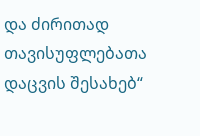და ძირითად თავისუფლებათა დაცვის შესახებ“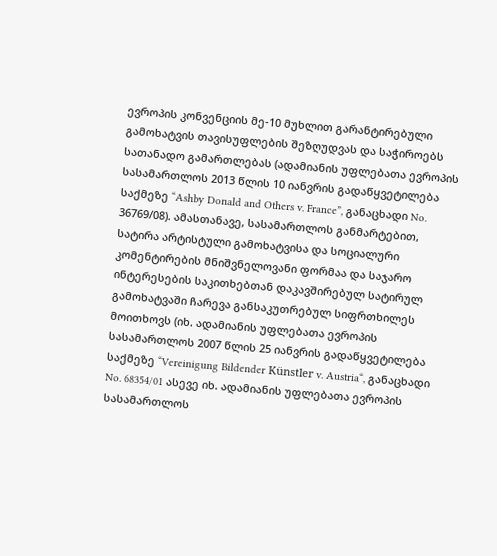ევროპის კონვენციის მე-10 მუხლით გარანტირებული გამოხატვის თავისუფლების შეზღუდვას და საჭიროებს სათანადო გამართლებას (ადამიანის უფლებათა ევროპის სასამართლოს 2013 წლის 10 იანვრის გადაწყვეტილება საქმეზე “Ashby Donald and Others v. France”, განაცხადი No. 36769/08). ამასთანავე, სასამართლოს განმარტებით, სატირა არტისტული გამოხატვისა და სოციალური კომენტირების მნიშვნელოვანი ფორმაა და საჯარო ინტერესების საკითხებთან დაკავშირებულ სატირულ გამოხატვაში ჩარევა განსაკუთრებულ სიფრთხილეს მოითხოვს (იხ. ადამიანის უფლებათა ევროპის სასამართლოს 2007 წლის 25 იანვრის გადაწყვეტილება საქმეზე “Vereinigung Bildender Künstler v. Austria“, განაცხადი No. 68354/01 ასევე იხ. ადამიანის უფლებათა ევროპის სასამართლოს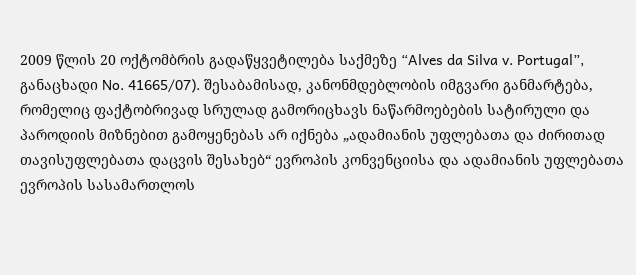2009 წლის 20 ოქტომბრის გადაწყვეტილება საქმეზე “Alves da Silva v. Portugal”, განაცხადი No. 41665/07). შესაბამისად, კანონმდებლობის იმგვარი განმარტება, რომელიც ფაქტობრივად სრულად გამორიცხავს ნაწარმოებების სატირული და პაროდიის მიზნებით გამოყენებას არ იქნება „ადამიანის უფლებათა და ძირითად თავისუფლებათა დაცვის შესახებ“ ევროპის კონვენციისა და ადამიანის უფლებათა ევროპის სასამართლოს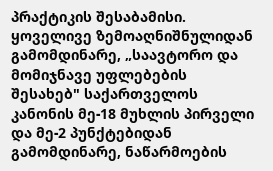პრაქტიკის შესაბამისი.
ყოველივე ზემოაღნიშნულიდან გამომდინარე, „საავტორო და მომიჯნავე უფლებების შესახებ" საქართველოს კანონის მე-18 მუხლის პირველი და მე-2 პუნქტებიდან გამომდინარე, ნაწარმოების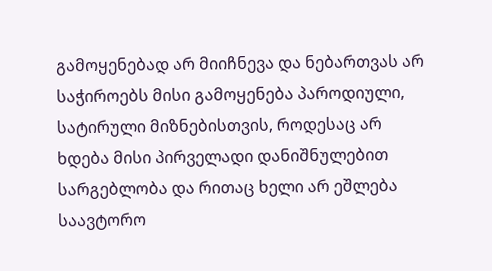გამოყენებად არ მიიჩნევა და ნებართვას არ საჭიროებს მისი გამოყენება პაროდიული, სატირული მიზნებისთვის, როდესაც არ ხდება მისი პირველადი დანიშნულებით სარგებლობა და რითაც ხელი არ ეშლება საავტორო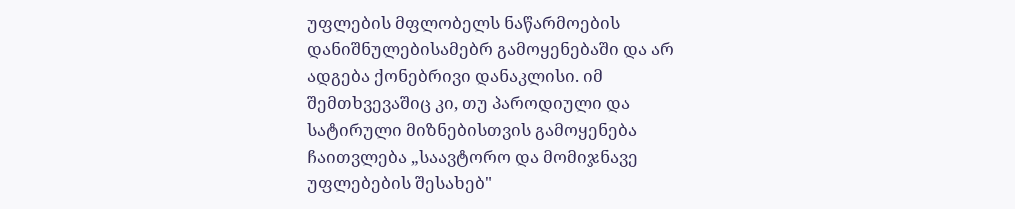უფლების მფლობელს ნაწარმოების დანიშნულებისამებრ გამოყენებაში და არ ადგება ქონებრივი დანაკლისი. იმ შემთხვევაშიც კი, თუ პაროდიული და სატირული მიზნებისთვის გამოყენება ჩაითვლება „საავტორო და მომიჯნავე უფლებების შესახებ"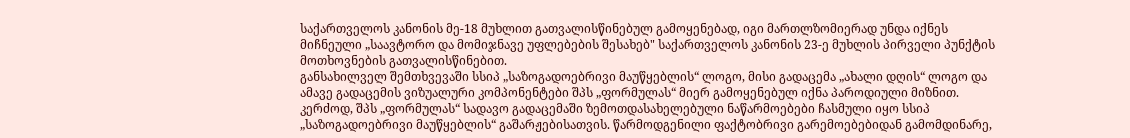საქართველოს კანონის მე-18 მუხლით გათვალისწინებულ გამოყენებად, იგი მართლზომიერად უნდა იქნეს მიჩნეული „საავტორო და მომიჯნავე უფლებების შესახებ" საქართველოს კანონის 23-ე მუხლის პირველი პუნქტის მოთხოვნების გათვალისწინებით.
განსახილველ შემთხვევაში სსიპ „საზოგადოებრივი მაუწყებლის“ ლოგო, მისი გადაცემა „ახალი დღის“ ლოგო და ამავე გადაცემის ვიზუალური კომპონენტები შპს „ფორმულას“ მიერ გამოყენებულ იქნა პაროდიული მიზნით. კერძოდ, შპს „ფორმულას“ სადავო გადაცემაში ზემოთდასახელებული ნაწარმოებები ჩასმული იყო სსიპ „საზოგადოებრივი მაუწყებლის“ გაშარჟებისათვის. წარმოდგენილი ფაქტობრივი გარემოებებიდან გამომდინარე,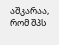აშკარაა, რომ შპს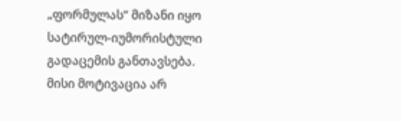„ფორმულას“ მიზანი იყო სატირულ-იუმორისტული გადაცემის განთავსება. მისი მოტივაცია არ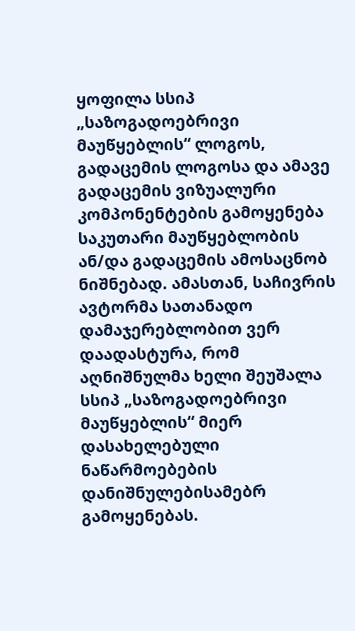ყოფილა სსიპ „საზოგადოებრივი მაუწყებლის“ ლოგოს, გადაცემის ლოგოსა და ამავე გადაცემის ვიზუალური კომპონენტების გამოყენება საკუთარი მაუწყებლობის ან/და გადაცემის ამოსაცნობ ნიშნებად. ამასთან, საჩივრის ავტორმა სათანადო დამაჯერებლობით ვერ დაადასტურა, რომ აღნიშნულმა ხელი შეუშალა სსიპ „საზოგადოებრივი მაუწყებლის“ მიერ დასახელებული ნაწარმოებების დანიშნულებისამებრ გამოყენებას.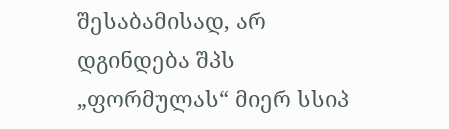შესაბამისად, არ დგინდება შპს „ფორმულას“ მიერ სსიპ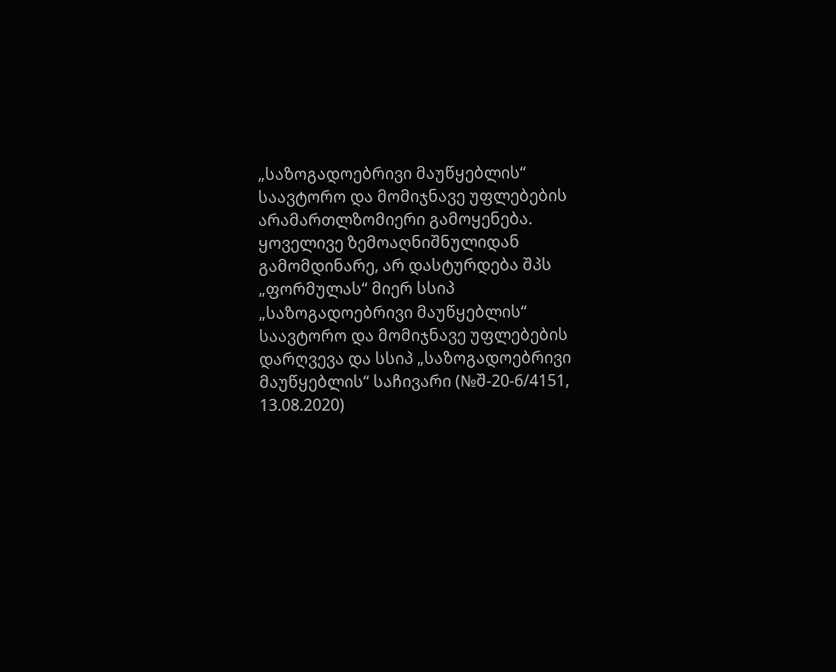„საზოგადოებრივი მაუწყებლის“ საავტორო და მომიჯნავე უფლებების არამართლზომიერი გამოყენება.
ყოველივე ზემოაღნიშნულიდან გამომდინარე, არ დასტურდება შპს „ფორმულას“ მიერ სსიპ „საზოგადოებრივი მაუწყებლის“ საავტორო და მომიჯნავე უფლებების დარღვევა და სსიპ „საზოგადოებრივი მაუწყებლის“ საჩივარი (№შ-20-6/4151, 13.08.2020)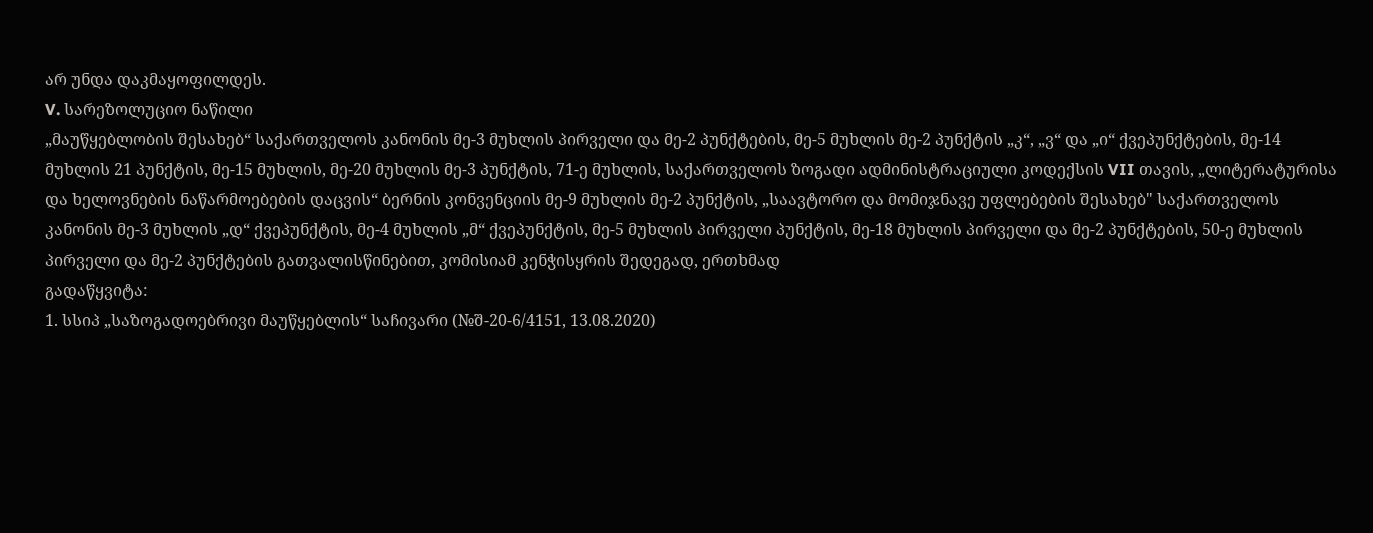არ უნდა დაკმაყოფილდეს.
V. სარეზოლუციო ნაწილი
„მაუწყებლობის შესახებ“ საქართველოს კანონის მე-3 მუხლის პირველი და მე-2 პუნქტების, მე-5 მუხლის მე-2 პუნქტის „კ“, „ვ“ და „ი“ ქვეპუნქტების, მე-14 მუხლის 21 პუნქტის, მე-15 მუხლის, მე-20 მუხლის მე-3 პუნქტის, 71-ე მუხლის, საქართველოს ზოგადი ადმინისტრაციული კოდექსის VII თავის, „ლიტერატურისა და ხელოვნების ნაწარმოებების დაცვის“ ბერნის კონვენციის მე-9 მუხლის მე-2 პუნქტის, „საავტორო და მომიჯნავე უფლებების შესახებ" საქართველოს კანონის მე-3 მუხლის „დ“ ქვეპუნქტის, მე-4 მუხლის „მ“ ქვეპუნქტის, მე-5 მუხლის პირველი პუნქტის, მე-18 მუხლის პირველი და მე-2 პუნქტების, 50-ე მუხლის პირველი და მე-2 პუნქტების გათვალისწინებით, კომისიამ კენჭისყრის შედეგად, ერთხმად
გადაწყვიტა:
1. სსიპ „საზოგადოებრივი მაუწყებლის“ საჩივარი (№შ-20-6/4151, 13.08.2020)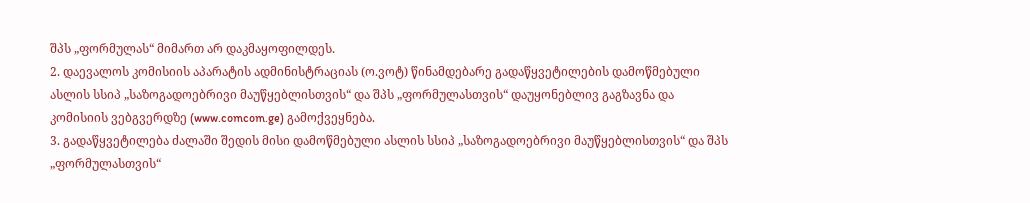შპს „ფორმულას“ მიმართ არ დაკმაყოფილდეს.
2. დაევალოს კომისიის აპარატის ადმინისტრაციას (ო.ვოტ) წინამდებარე გადაწყვეტილების დამოწმებული ასლის სსიპ „საზოგადოებრივი მაუწყებლისთვის“ და შპს „ფორმულასთვის“ დაუყონებლივ გაგზავნა და კომისიის ვებგვერდზე (www.comcom.ge) გამოქვეყნება.
3. გადაწყვეტილება ძალაში შედის მისი დამოწმებული ასლის სსიპ „საზოგადოებრივი მაუწყებლისთვის“ და შპს „ფორმულასთვის“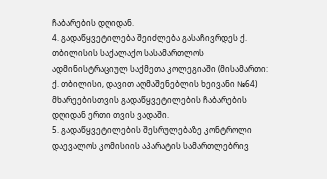ჩაბარების დღიდან.
4. გადაწყვეტილება შეიძლება გასაჩივრდეს ქ. თბილისის საქალაქო სასამართლოს ადმინისტრაციულ საქმეთა კოლეგიაში (მისამართი: ქ. თბილისი, დავით აღმაშენებლის ხეივანი №64) მხარეებისთვის გადაწყვეტილების ჩაბარების დღიდან ერთი თვის ვადაში.
5. გადაწყვეტილების შესრულებაზე კონტროლი დაევალოს კომისიის აპარატის სამართლებრივ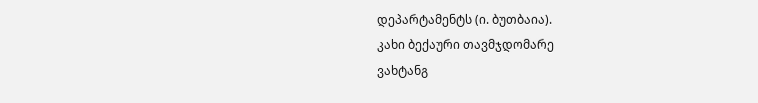დეპარტამენტს (ი. ბუთბაია).
კახი ბექაური თავმჯდომარე
ვახტანგ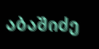აბაშიძე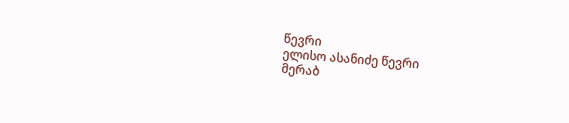წევრი
ელისო ასანიძე წევრი
მერაბ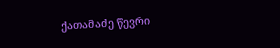ქათამაძე წევრი